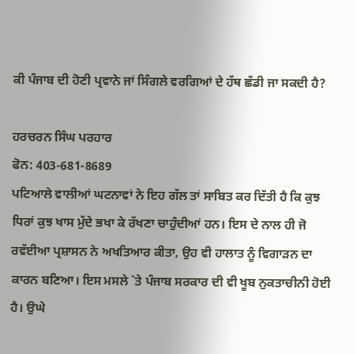ਕੀ ਪੰਜਾਬ ਦੀ ਹੋਣੀ ਪ੍ਰਵਾਨੇ ਜਾਂ ਸਿੰਗਲੇ ਵਰਗਿਆਂ ਦੇ ਹੱਥ ਛੱਡੀ ਜਾ ਸਕਦੀ ਹੈ?

ਹਰਚਰਨ ਸਿੰਘ ਪਰਹਾਰ
ਫੋਨ: 403-681-8689
ਪਟਿਆਲੇ ਵਾਲੀਆਂ ਘਟਨਾਵਾਂ ਨੇ ਇਹ ਗੱਲ ਤਾਂ ਸਾਬਿਤ ਕਰ ਦਿੱਤੀ ਹੈ ਕਿ ਕੁਝ ਧਿਰਾਂ ਕੁਝ ਖਾਸ ਮੁੱਦੇ ਭਖਾ ਕੇ ਰੱਖਣਾ ਚਾਹੁੰਦੀਆਂ ਹਨ। ਇਸ ਦੇ ਨਾਲ ਹੀ ਜੋ ਰਵੱਈਆ ਪ੍ਰਸ਼ਾਸਨ ਨੇ ਅਖਤਿਆਰ ਕੀਤਾ, ਉਹ ਵੀ ਹਾਲਾਤ ਨੂੰ ਵਿਗਾੜਨ ਦਾ ਕਾਰਨ ਬਣਿਆ। ਇਸ ਮਸਲੇ `ਤੇ ਪੰਜਾਬ ਸਰਕਾਰ ਦੀ ਵੀ ਖੂਬ ਨੁਕਤਾਚੀਨੀ ਹੋਈ ਹੈ। ਉਘੇ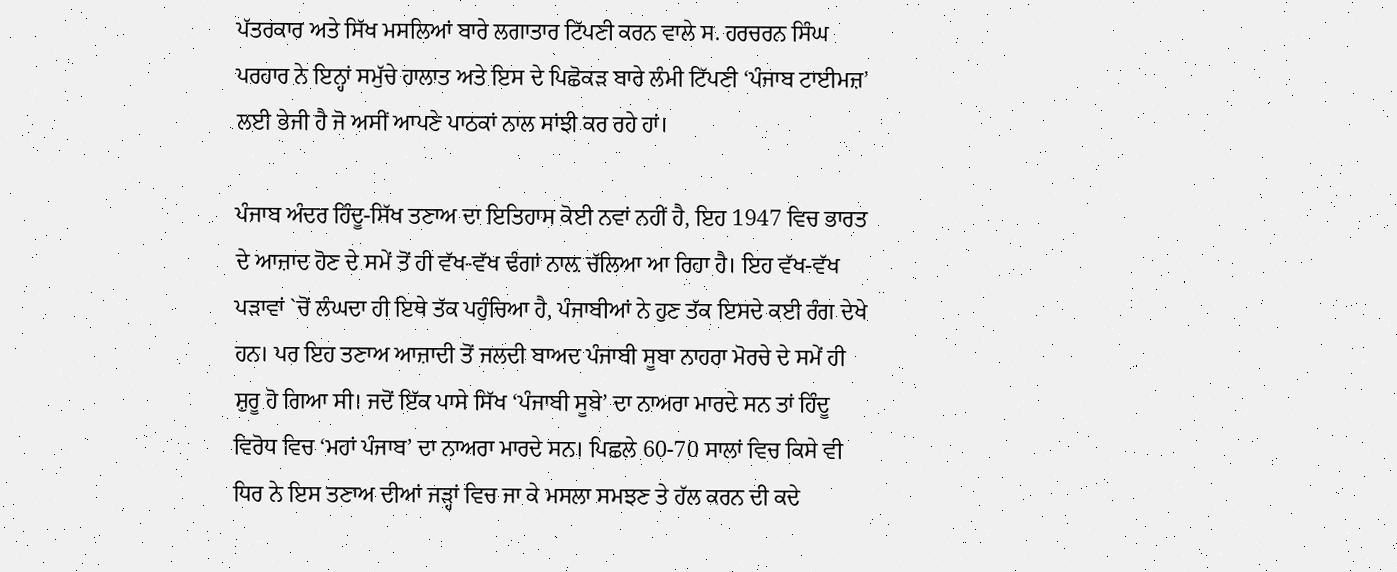ਪੱਤਰਕਾਰ ਅਤੇ ਸਿੱਖ ਮਸਲਿਆਂ ਬਾਰੇ ਲਗਾਤਾਰ ਟਿੱਪਣੀ ਕਰਨ ਵਾਲੇ ਸ. ਹਰਚਰਨ ਸਿੰਘ ਪਰਹਾਰ ਨੇ ਇਨ੍ਹਾਂ ਸਮੁੱਚੇ ਹਾਲਾਤ ਅਤੇ ਇਸ ਦੇ ਪਿਛੋਕੜ ਬਾਰੇ ਲੰਮੀ ਟਿੱਪਣੀ ‘ਪੰਜਾਬ ਟਾਈਮਜ਼’ ਲਈ ਭੇਜੀ ਹੈ ਜੋ ਅਸੀਂ ਆਪਣੇ ਪਾਠਕਾਂ ਨਾਲ ਸਾਂਝੀ ਕਰ ਰਹੇ ਹਾਂ।

ਪੰਜਾਬ ਅੰਦਰ ਹਿੰਦੂ-ਸਿੱਖ ਤਣਾਅ ਦਾ ਇਤਿਹਾਸ ਕੋਈ ਨਵਾਂ ਨਹੀਂ ਹੈ, ਇਹ 1947 ਵਿਚ ਭਾਰਤ ਦੇ ਆਜ਼ਾਦ ਹੋਣ ਦੇ ਸਮੇਂ ਤੋਂ ਹੀ ਵੱਖ-ਵੱਖ ਢੰਗਾਂ ਨਾਲ਼ ਚੱਲਿਆ ਆ ਰਿਹਾ ਹੈ। ਇਹ ਵੱਖ-ਵੱਖ ਪੜਾਵਾਂ `ਚੋਂ ਲੰਘਦਾ ਹੀ ਇਥੇ ਤੱਕ ਪਹੁੰਚਿਆ ਹੈ, ਪੰਜਾਬੀਆਂ ਨੇ ਹੁਣ ਤੱਕ ਇਸਦੇ ਕਈ ਰੰਗ ਦੇਖੇ ਹਨ। ਪਰ ਇਹ ਤਣਾਅ ਆਜ਼ਾਦੀ ਤੋਂ ਜਲਦੀ ਬਾਅਦ ਪੰਜਾਬੀ ਸੂਬਾ ਨਾਹਰਾ ਮੋਰਚੇ ਦੇ ਸਮੇਂ ਹੀ ਸ਼ੁਰੂ ਹੋ ਗਿਆ ਸੀ। ਜਦੋਂ ਇੱਕ ਪਾਸੇ ਸਿੱਖ ‘ਪੰਜਾਬੀ ਸੂਬੇ’ ਦਾ ਨਾਅਰਾ ਮਾਰਦੇ ਸਨ ਤਾਂ ਹਿੰਦੂ ਵਿਰੋਧ ਵਿਚ ‘ਮਹਾਂ ਪੰਜਾਬ’ ਦਾ ਨਾਅਰਾ ਮਾਰਦੇ ਸਨ। ਪਿਛਲੇ 60-70 ਸਾਲਾਂ ਵਿਚ ਕਿਸੇ ਵੀ ਧਿਰ ਨੇ ਇਸ ਤਣਾਅ ਦੀਆਂ ਜੜ੍ਹਾਂ ਵਿਚ ਜਾ ਕੇ ਮਸਲਾ ਸਮਝਣ ਤੇ ਹੱਲ ਕਰਨ ਦੀ ਕਦੇ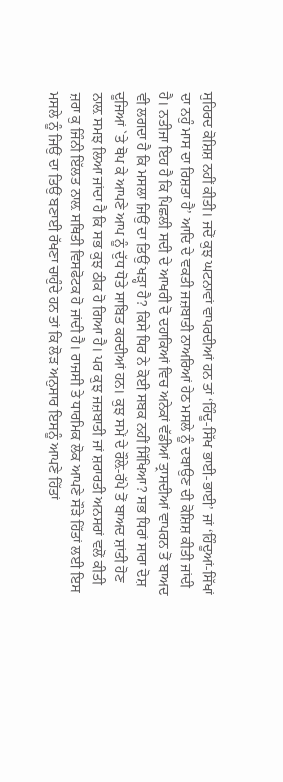ਸੁਹਿਰਦ ਕੋਸ਼ਿਸ਼ ਨਹੀਂ ਕੀਤੀ। ਜਦੋਂ ਕੁਝ ਘਟਨਾਵਾਂ ਵਾਪਰਦੀਆਂ ਹਨ ਤਾਂ ‘ਹਿੰਦੂ-ਸਿੱਖ ਭਾਈ-ਭਾਈ’ ਜਾਂ ‘ਹਿੰਦੂਆਂ-ਸਿੱਖਾਂ ਦਾ ਨਹੁੰ ਮਾਸ ਦਾ ਰਿਸ਼ਤਾ ਹੈ’ ਆਦਿ ਦੇ ਵਕਤੀ ਜਜ਼ਬਾਤੀ ਨਾਅਰਿਆਂ ਹੇਠ ਮਸਲੇ ਨੂੰ ਦਬਾਉਣ ਦੀ ਕੋਸ਼ਿਸ਼ ਕੀਤੀ ਜਾਂਦੀ ਹੈ। ਨਤੀਜਾ ਇਹ ਹੈ ਕਿ ਪਿਛਲੀ ਸਦੀ ਦੇ ਆਖਰੀ ਦੋ ਦਹਾਕਿਆਂ ਵਿਚ ਅਨੇਕਾਂ ਵੱਡੀਆਂ ਤ੍ਰਾਸਦੀਆਂ ਵਾਪਰਨ ਤੋਂ ਬਾਅਦ ਵੀ ਲਗਦਾ ਹੈ ਕਿ ਮਸਲਾ ਜਿਉਂ ਦਾ ਤਿਉਂ ਖੜ੍ਹਾ ਹੈ? ਕਿਸੇ ਧਿਰ ਨੇ ਕੋਈ ਸਬਕ ਨਹੀਂ ਸਿੱਖਿਆ? ਸਭ ਧਿਰਾਂ ਸਾਰਾ ਦੋਸ਼ ਦੂਜਿਆਂ `ਤੇ ਥੋਪ ਕੇ ਆਪਣੇ ਆਪ ਨੂੰ ਦੁੱਧ ਧੋਤੇ ਸਾਬਿਤ ਕਰਦੀਆਂ ਹਨ। ਕੁਝ ਸਮੇਂ ਦੇ ਰੌਲ਼ੇ-ਰੱਪੇ ਤੋਂ ਬਾਅਦ ਸ਼ਾਂਤੀ ਹੋਣ ਨਾਲ਼ ਸਮਝ ਲਿਆ ਜਾਂਦਾ ਹੈ ਕਿ ਸਭ ਕੁਝ ਠੀਕ ਹੋ ਗਿਆ ਹੈ। ਪਰ ਕੁਝ ਜਜ਼ਬਾਤੀ ਜਾਂ ਸ਼ਰਾਰਤੀ ਅਨਸਰਾਂ ਵਲੋਂ ਕੀਤੀ ਜ਼ਰਾ ਕੁ ਜਿੰਨੀ ਇੱਲਤ ਨਾਲ਼ ਸਥਿਤੀ ਵਿਸਫੋਟਕ ਹੋ ਜਾਂਦੀ ਹੈ। ਰਾਜਸੀ ਤੇ ਧਾਰਮਿਕ ਲੋਕ ਆਪਣੇ ਸੌੜੇ ਹਿੱਤਾਂ ਲਈ ਇਸ ਮਸਲੇ ਨੂੰ ਜਿਉਂ ਦਾ ਤਿਉਂ ਬਣਾਈ ਰੱਖਣਾ ਚਾਹੁੰਦੇ ਹਨ ਤਾਂ ਕਿ ਲੋੜ ਅਨੁਸਾਰ ਇਸਨੂੰ ਆਪਣੇ ਹਿੱਤਾਂ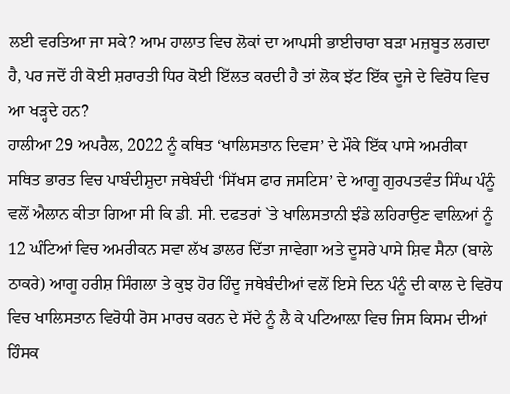ਲਈ ਵਰਤਿਆ ਜਾ ਸਕੇ? ਆਮ ਹਾਲਾਤ ਵਿਚ ਲੋਕਾਂ ਦਾ ਆਪਸੀ ਭਾਈਚਾਰਾ ਬੜਾ ਮਜ਼ਬੂਤ ਲਗਦਾ ਹੈ, ਪਰ ਜਦੋਂ ਹੀ ਕੋਈ ਸ਼ਰਾਰਤੀ ਧਿਰ ਕੋਈ ਇੱਲਤ ਕਰਦੀ ਹੈ ਤਾਂ ਲੋਕ ਝੱਟ ਇੱਕ ਦੂਜੇ ਦੇ ਵਿਰੋਧ ਵਿਚ ਆ ਖੜ੍ਹਦੇ ਹਨ?
ਹਾਲੀਆ 29 ਅਪਰੈਲ, 2022 ਨੂੰ ਕਥਿਤ ‘ਖਾਲਿਸਤਾਨ ਦਿਵਸ’ ਦੇ ਮੌਕੇ ਇੱਕ ਪਾਸੇ ਅਮਰੀਕਾ ਸਥਿਤ ਭਾਰਤ ਵਿਚ ਪਾਬੰਦੀਸ਼ੁਦਾ ਜਥੇਬੰਦੀ ‘ਸਿੱਖਸ ਫਾਰ ਜਸਟਿਸ’ ਦੇ ਆਗੂ ਗੁਰਪਤਵੰਤ ਸਿੰਘ ਪੰਨੂੰ ਵਲੋਂ ਐਲਾਨ ਕੀਤਾ ਗਿਆ ਸੀ ਕਿ ਡੀ. ਸੀ. ਦਫਤਰਾਂ `ਤੇ ਖਾਲਿਸਤਾਨੀ ਝੰਡੇ ਲਹਿਰਾਉਣ ਵਾਲ਼ਿਆਂ ਨੂੰ 12 ਘੰਟਿਆਂ ਵਿਚ ਅਮਰੀਕਨ ਸਵਾ ਲੱਖ ਡਾਲਰ ਦਿੱਤਾ ਜਾਵੇਗਾ ਅਤੇ ਦੂਸਰੇ ਪਾਸੇ ਸ਼ਿਵ ਸੈਨਾ (ਬਾਲੇ ਠਾਕਰੇ) ਆਗੂ ਹਰੀਸ਼ ਸਿੰਗਲਾ ਤੇ ਕੁਝ ਹੋਰ ਹਿੰਦੂ ਜਥੇਬੰਦੀਆਂ ਵਲੋਂ ਇਸੇ ਦਿਨ ਪੰਨੂੰ ਦੀ ਕਾਲ ਦੇ ਵਿਰੋਧ ਵਿਚ ਖਾਲਿਸਤਾਨ ਵਿਰੋਧੀ ਰੋਸ ਮਾਰਚ ਕਰਨ ਦੇ ਸੱਦੇ ਨੂੰ ਲੈ ਕੇ ਪਟਿਆਲ਼ਾ ਵਿਚ ਜਿਸ ਕਿਸਮ ਦੀਆਂ ਹਿੰਸਕ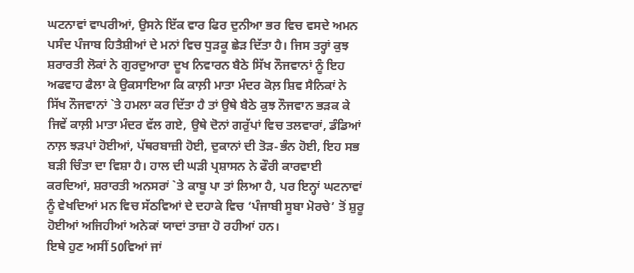ਘਟਨਾਵਾਂ ਵਾਪਰੀਆਂ, ਉਸਨੇ ਇੱਕ ਵਾਰ ਫਿਰ ਦੁਨੀਆ ਭਰ ਵਿਚ ਵਸਦੇ ਅਮਨ ਪਸੰਦ ਪੰਜਾਬ ਹਿਤੈਸ਼ੀਆਂ ਦੇ ਮਨਾਂ ਵਿਚ ਧੁੜਕੂ ਛੇੜ ਦਿੱਤਾ ਹੈ। ਜਿਸ ਤਰ੍ਹਾਂ ਕੁਝ ਸ਼ਰਾਰਤੀ ਲੋਕਾਂ ਨੇ ਗੁਰਦੁਆਰਾ ਦੂਖ ਨਿਵਾਰਨ ਬੈਠੇ ਸਿੱਖ ਨੌਜਵਾਨਾਂ ਨੂੰ ਇਹ ਅਫਵਾਹ ਫੈਲਾ ਕੇ ਉਕਸਾਇਆ ਕਿ ਕਾਲ਼ੀ ਮਾਤਾ ਮੰਦਰ ਕੋਲ਼ ਸ਼ਿਵ ਸੈਨਿਕਾਂ ਨੇ ਸਿੱਖ ਨੌਜਵਾਨਾਂ `ਤੇ ਹਮਲਾ ਕਰ ਦਿੱਤਾ ਹੈ ਤਾਂ ਉਥੇ ਬੈਠੇ ਕੁਝ ਨੌਜਵਾਨ ਭੜਕ ਕੇ ਜਿਵੇਂ ਕਾਲ਼ੀ ਮਾਤਾ ਮੰਦਰ ਵੱਲ ਗਏ, ਉਥੇ ਦੋਨਾਂ ਗਰੁੱਪਾਂ ਵਿਚ ਤਲਵਾਰਾਂ, ਡੰਡਿਆਂ ਨਾਲ਼ ਝੜਪਾਂ ਹੋਈਆਂ, ਪੱਥਰਬਾਜ਼ੀ ਹੋਈ, ਦੁਕਾਨਾਂ ਦੀ ਤੋੜ-ਭੰਨ ਹੋਈ, ਇਹ ਸਭ ਬੜੀ ਚਿੰਤਾ ਦਾ ਵਿਸ਼ਾ ਹੈ। ਹਾਲ ਦੀ ਘੜੀ ਪ੍ਰਸ਼ਾਸਨ ਨੇ ਫੌਰੀ ਕਾਰਵਾਈ ਕਰਦਿਆਂ, ਸ਼ਰਾਰਤੀ ਅਨਸਰਾਂ `ਤੇ ਕਾਬੂ ਪਾ ਤਾਂ ਲਿਆ ਹੈ, ਪਰ ਇਨ੍ਹਾਂ ਘਟਨਾਵਾਂ ਨੂੰ ਵੇਖਦਿਆਂ ਮਨ ਵਿਚ ਸੱਠਵਿਆਂ ਦੇ ਦਹਾਕੇ ਵਿਚ ‘ਪੰਜਾਬੀ ਸੂਬਾ ਮੋਰਚੇ’ ਤੋਂ ਸ਼ੁਰੂ ਹੋਈਆਂ ਅਜਿਹੀਆਂ ਅਨੇਕਾਂ ਯਾਦਾਂ ਤਾਜ਼ਾ ਹੋ ਰਹੀਆਂ ਹਨ।
ਇਥੇ ਹੁਣ ਅਸੀਂ 50ਵਿਆਂ ਜਾਂ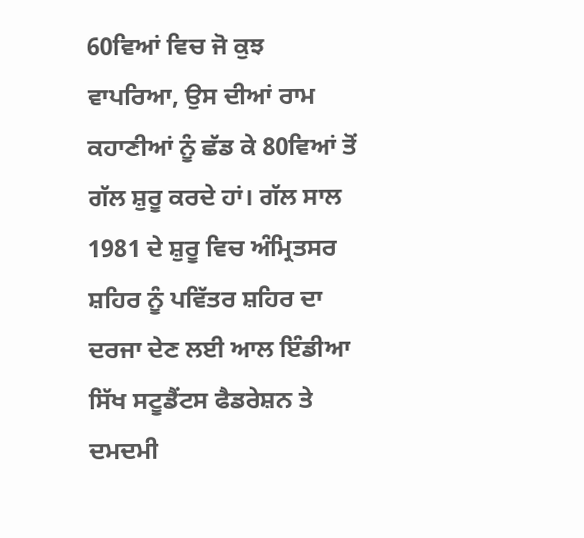60ਵਿਆਂ ਵਿਚ ਜੋ ਕੁਝ ਵਾਪਰਿਆ, ਉਸ ਦੀਆਂ ਰਾਮ ਕਹਾਣੀਆਂ ਨੂੰ ਛੱਡ ਕੇ 80ਵਿਆਂ ਤੋਂ ਗੱਲ ਸ਼ੁਰੂ ਕਰਦੇ ਹਾਂ। ਗੱਲ ਸਾਲ 1981 ਦੇ ਸ਼ੁਰੂ ਵਿਚ ਅੰਮ੍ਰਿਤਸਰ ਸ਼ਹਿਰ ਨੂੰ ਪਵਿੱਤਰ ਸ਼ਹਿਰ ਦਾ ਦਰਜਾ ਦੇਣ ਲਈ ਆਲ ਇੰਡੀਆ ਸਿੱਖ ਸਟੂਡੈਂਟਸ ਫੈਡਰੇਸ਼ਨ ਤੇ ਦਮਦਮੀ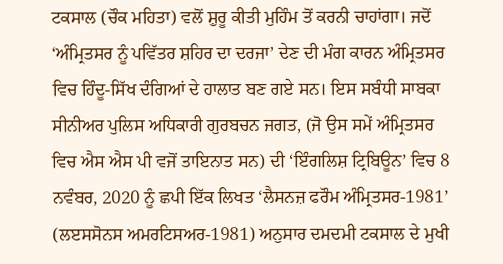ਟਕਸਾਲ (ਚੌਕ ਮਹਿਤਾ) ਵਲੋਂ ਸ਼ੁਰੂ ਕੀਤੀ ਮੁਹਿੰਮ ਤੋਂ ਕਰਨੀ ਚਾਹਾਂਗਾ। ਜਦੋਂ ‘ਅੰਮ੍ਰਿਤਸਰ ਨੂੰ ਪਵਿੱਤਰ ਸ਼ਹਿਰ ਦਾ ਦਰਜਾ’ ਦੇਣ ਦੀ ਮੰਗ ਕਾਰਨ ਅੰਮ੍ਰਿਤਸਰ ਵਿਚ ਹਿੰਦੂ-ਸਿੱਖ ਦੰਗਿਆਂ ਦੇ ਹਾਲਾਤ ਬਣ ਗਏ ਸਨ। ਇਸ ਸਬੰਧੀ ਸਾਬਕਾ ਸੀਨੀਅਰ ਪੁਲਿਸ ਅਧਿਕਾਰੀ ਗੁਰਬਚਨ ਜਗਤ, (ਜੋ ਉਸ ਸਮੇਂ ਅੰਮ੍ਰਿਤਸਰ ਵਿਚ ਐਸ ਐਸ ਪੀ ਵਜੋਂ ਤਾਇਨਾਤ ਸਨ) ਦੀ ‘ਇੰਗਲਿਸ਼ ਟ੍ਰਿਬਿਊਨ’ ਵਿਚ 8 ਨਵੰਬਰ, 2020 ਨੂੰ ਛਪੀ ਇੱਕ ਲਿਖਤ ‘ਲੈਸਨਜ਼ ਫਰੌਮ ਅੰਮ੍ਰਿਤਸਰ-1981’ (ਲੲਸਸੋਨਸ ਅਮਰਟਿਸਅਰ-1981) ਅਨੁਸਾਰ ਦਮਦਮੀ ਟਕਸਾਲ ਦੇ ਮੁਖੀ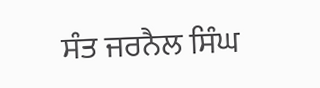ਸੰਤ ਜਰਨੈਲ ਸਿੰਘ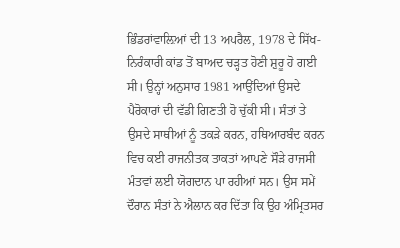ਭਿੰਡਰਾਂਵਾਲ਼ਿਆਂ ਦੀ 13 ਅਪਰੈਲ, 1978 ਦੇ ਸਿੱਖ-ਨਿਰੰਕਾਰੀ ਕਾਂਡ ਤੋਂ ਬਾਅਦ ਚੜ੍ਹਤ ਹੋਣੀ ਸ਼ੁਰੂ ਹੋ ਗਈ ਸੀ। ਉਨ੍ਹਾਂ ਅਨੁਸਾਰ 1981 ਆਉਂਦਿਆਂ ਉਸਦੇ ਪੈਰੋਕਾਰਾਂ ਦੀ ਵੱਡੀ ਗਿਣਤੀ ਹੋ ਚੁੱਕੀ ਸੀ। ਸੰਤਾਂ ਤੇ ਉਸਦੇ ਸਾਥੀਆਂ ਨੂੰ ਤਕੜੇ ਕਰਨ, ਹਥਿਆਰਬੰਦ ਕਰਨ ਵਿਚ ਕਈ ਰਾਜਨੀਤਕ ਤਾਕਤਾਂ ਆਪਣੇ ਸੌੜੇ ਰਾਜਸੀ ਮੰਤਵਾਂ ਲਈ ਯੋਗਦਾਨ ਪਾ ਰਹੀਆਂ ਸਨ। ਉਸ ਸਮੇਂ ਦੌਰਾਨ ਸੰਤਾਂ ਨੇ ਐਲਾਨ ਕਰ ਦਿੱਤਾ ਕਿ ਉਹ ਅੰਮ੍ਰਿਤਸਰ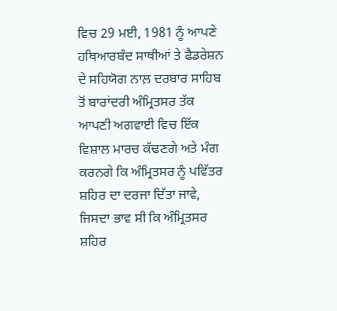ਵਿਚ 29 ਮਈ, 1981 ਨੂੰ ਆਪਣੇ ਹਥਿਆਰਬੰਦ ਸਾਥੀਆਂ ਤੇ ਫੈਡਰੇਸ਼ਨ ਦੇ ਸਹਿਯੋਗ ਨਾਲ਼ ਦਰਬਾਰ ਸਾਹਿਬ ਤੋਂ ਬਾਰਾਂਦਰੀ ਅੰਮ੍ਰਿਤਸਰ ਤੱਕ ਆਪਣੀ ਅਗਵਾਈ ਵਿਚ ਇੱਕ ਵਿਸ਼ਾਲ ਮਾਰਚ ਕੱਢਣਗੇ ਅਤੇ ਮੰਗ ਕਰਨਗੇ ਕਿ ਅੰਮ੍ਰਿਤਸਰ ਨੂੰ ਪਵਿੱਤਰ ਸ਼ਹਿਰ ਦਾ ਦਰਜਾ ਦਿੱਤਾ ਜਾਵੇ, ਜਿਸਦਾ ਭਾਵ ਸੀ ਕਿ ਅੰਮ੍ਰਿਤਸਰ ਸ਼ਹਿਰ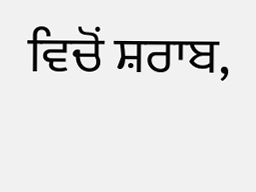ਵਿਚੋਂ ਸ਼ਰਾਬ,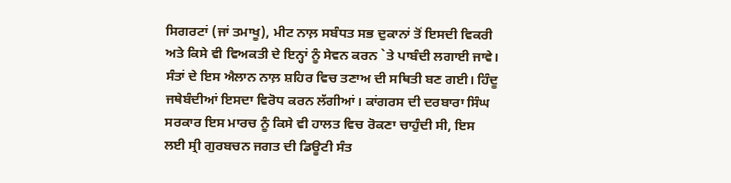ਸਿਗਰਟਾਂ (ਜਾਂ ਤਮਾਖੂ), ਮੀਟ ਨਾਲ਼ ਸਬੰਧਤ ਸਭ ਦੁਕਾਨਾਂ ਤੋਂ ਇਸਦੀ ਵਿਕਰੀ ਅਤੇ ਕਿਸੇ ਵੀ ਵਿਅਕਤੀ ਦੇ ਇਨ੍ਹਾਂ ਨੂੰ ਸੇਵਨ ਕਰਨ `ਤੇ ਪਾਬੰਦੀ ਲਗਾਈ ਜਾਵੇ। ਸੰਤਾਂ ਦੇ ਇਸ ਐਲਾਨ ਨਾਲ਼ ਸ਼ਹਿਰ ਵਿਚ ਤਣਾਅ ਦੀ ਸਥਿਤੀ ਬਣ ਗਈ। ਹਿੰਦੂ ਜਥੇਬੰਦੀਆਂ ਇਸਦਾ ਵਿਰੋਧ ਕਰਨ ਲੱਗੀਆਂ। ਕਾਂਗਰਸ ਦੀ ਦਰਬਾਰਾ ਸਿੰਘ ਸਰਕਾਰ ਇਸ ਮਾਰਚ ਨੂੰ ਕਿਸੇ ਵੀ ਹਾਲਤ ਵਿਚ ਰੋਕਣਾ ਚਾਹੁੰਦੀ ਸੀ, ਇਸ ਲਈ ਸ੍ਰੀ ਗੁਰਬਚਨ ਜਗਤ ਦੀ ਡਿਊਟੀ ਸੰਤ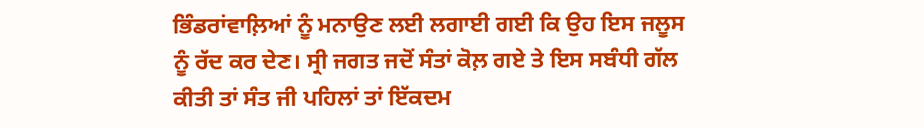ਭਿੰਡਰਾਂਵਾਲ਼ਿਆਂ ਨੂੰ ਮਨਾਉਣ ਲਈ ਲਗਾਈ ਗਈ ਕਿ ਉਹ ਇਸ ਜਲੂਸ ਨੂੰ ਰੱਦ ਕਰ ਦੇਣ। ਸ੍ਰੀ ਜਗਤ ਜਦੋਂ ਸੰਤਾਂ ਕੋਲ਼ ਗਏ ਤੇ ਇਸ ਸਬੰਧੀ ਗੱਲ ਕੀਤੀ ਤਾਂ ਸੰਤ ਜੀ ਪਹਿਲਾਂ ਤਾਂ ਇੱਕਦਮ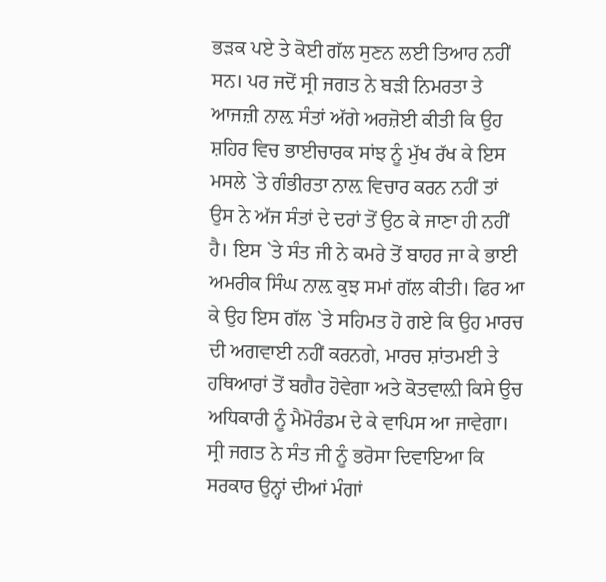ਭੜਕ ਪਏ ਤੇ ਕੋਈ ਗੱਲ ਸੁਣਨ ਲਈ ਤਿਆਰ ਨਹੀਂ ਸਨ। ਪਰ ਜਦੋਂ ਸ੍ਰੀ ਜਗਤ ਨੇ ਬੜੀ ਨਿਮਰਤਾ ਤੇ ਆਜਜ਼ੀ ਨਾਲ਼ ਸੰਤਾਂ ਅੱਗੇ ਅਰਜ਼ੋਈ ਕੀਤੀ ਕਿ ਉਹ ਸ਼ਹਿਰ ਵਿਚ ਭਾਈਚਾਰਕ ਸਾਂਝ ਨੂੰ ਮੁੱਖ ਰੱਖ ਕੇ ਇਸ ਮਸਲੇ `ਤੇ ਗੰਭੀਰਤਾ ਨਾਲ਼ ਵਿਚਾਰ ਕਰਨ ਨਹੀਂ ਤਾਂ ਉਸ ਨੇ ਅੱਜ ਸੰਤਾਂ ਦੇ ਦਰਾਂ ਤੋਂ ਉਠ ਕੇ ਜਾਣਾ ਹੀ ਨਹੀਂ ਹੈ। ਇਸ `ਤੇ ਸੰਤ ਜੀ ਨੇ ਕਮਰੇ ਤੋਂ ਬਾਹਰ ਜਾ ਕੇ ਭਾਈ ਅਮਰੀਕ ਸਿੰਘ ਨਾਲ਼ ਕੁਝ ਸਮਾਂ ਗੱਲ ਕੀਤੀ। ਫਿਰ ਆ ਕੇ ਉਹ ਇਸ ਗੱਲ `ਤੇ ਸਹਿਮਤ ਹੋ ਗਏ ਕਿ ਉਹ ਮਾਰਚ ਦੀ ਅਗਵਾਈ ਨਹੀਂ ਕਰਨਗੇ, ਮਾਰਚ ਸ਼ਾਂਤਮਈ ਤੇ ਹਥਿਆਰਾਂ ਤੋਂ ਬਗੈਰ ਹੋਵੇਗਾ ਅਤੇ ਕੋਤਵਾਲ਼ੀ ਕਿਸੇ ਉਚ ਅਧਿਕਾਰੀ ਨੂੰ ਮੈਮੋਰੰਡਮ ਦੇ ਕੇ ਵਾਪਿਸ ਆ ਜਾਵੇਗਾ। ਸ੍ਰੀ ਜਗਤ ਨੇ ਸੰਤ ਜੀ ਨੂੰ ਭਰੋਸਾ ਦਿਵਾਇਆ ਕਿ ਸਰਕਾਰ ਉਨ੍ਹਾਂ ਦੀਆਂ ਮੰਗਾਂ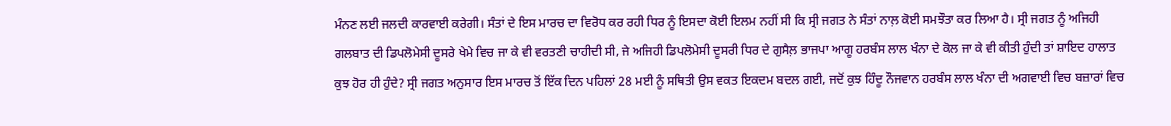ਮੰਨਣ ਲਈ ਜਲਦੀ ਕਾਰਵਾਈ ਕਰੇਗੀ। ਸੰਤਾਂ ਦੇ ਇਸ ਮਾਰਚ ਦਾ ਵਿਰੋਧ ਕਰ ਰਹੀ ਧਿਰ ਨੂੰ ਇਸਦਾ ਕੋਈ ਇਲਮ ਨਹੀਂ ਸੀ ਕਿ ਸ੍ਰੀ ਜਗਤ ਨੇ ਸੰਤਾਂ ਨਾਲ਼ ਕੋਈ ਸਮਝੌਤਾ ਕਰ ਲਿਆ ਹੈ। ਸ੍ਰੀ ਜਗਤ ਨੂੰ ਅਜਿਹੀ ਗਲਬਾਤ ਦੀ ਡਿਪਲੋਮੇਸੀ ਦੂਸਰੇ ਖੇਮੇ ਵਿਚ ਜਾ ਕੇ ਵੀ ਵਰਤਣੀ ਚਾਹੀਦੀ ਸੀ, ਜੇ ਅਜਿਹੀ ਡਿਪਲੋਮੇਸੀ ਦੂਸਰੀ ਧਿਰ ਦੇ ਗੁਸੈਲ਼ ਭਾਜਪਾ ਆਗੂ ਹਰਬੰਸ ਲਾਲ ਖੰਨਾ ਦੇ ਕੋਲ ਜਾ ਕੇ ਵੀ ਕੀਤੀ ਹੁੰਦੀ ਤਾਂ ਸ਼ਾਇਦ ਹਾਲਾਤ ਕੁਝ ਹੋਰ ਹੀ ਹੁੰਦੇ? ਸ੍ਰੀ ਜਗਤ ਅਨੁਸਾਰ ਇਸ ਮਾਰਚ ਤੋਂ ਇੱਕ ਦਿਨ ਪਹਿਲਾਂ 28 ਮਈ ਨੂੰ ਸਥਿਤੀ ਉਸ ਵਕਤ ਇਕਦਮ ਬਦਲ ਗਈ, ਜਦੋਂ ਕੁਝ ਹਿੰਦੂ ਨੌਜਵਾਨ ਹਰਬੰਸ ਲਾਲ ਖੰਨਾ ਦੀ ਅਗਵਾਈ ਵਿਚ ਬਜ਼ਾਰਾਂ ਵਿਚ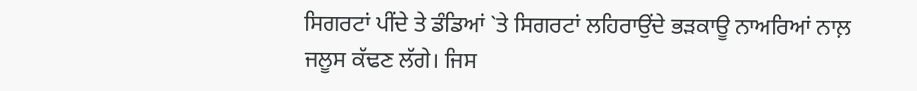ਸਿਗਰਟਾਂ ਪੀਂਦੇ ਤੇ ਡੰਡਿਆਂ `ਤੇ ਸਿਗਰਟਾਂ ਲਹਿਰਾਉਂਦੇ ਭੜਕਾਊ ਨਾਅਰਿਆਂ ਨਾਲ਼ ਜਲੂਸ ਕੱਢਣ ਲੱਗੇ। ਜਿਸ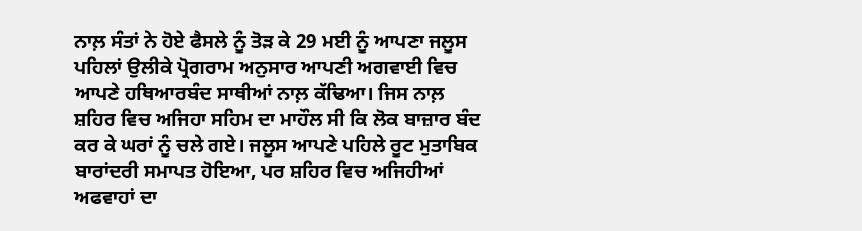ਨਾਲ਼ ਸੰਤਾਂ ਨੇ ਹੋਏ ਫੈਸਲੇ ਨੂੰ ਤੋੜ ਕੇ 29 ਮਈ ਨੂੰ ਆਪਣਾ ਜਲੂਸ ਪਹਿਲਾਂ ਉਲੀਕੇ ਪ੍ਰੋਗਰਾਮ ਅਨੁਸਾਰ ਆਪਣੀ ਅਗਵਾਈ ਵਿਚ ਆਪਣੇ ਹਥਿਆਰਬੰਦ ਸਾਥੀਆਂ ਨਾਲ਼ ਕੱਢਿਆ। ਜਿਸ ਨਾਲ਼ ਸ਼ਹਿਰ ਵਿਚ ਅਜਿਹਾ ਸਹਿਮ ਦਾ ਮਾਹੌਲ ਸੀ ਕਿ ਲੋਕ ਬਾਜ਼ਾਰ ਬੰਦ ਕਰ ਕੇ ਘਰਾਂ ਨੂੰ ਚਲੇ ਗਏ। ਜਲੂਸ ਆਪਣੇ ਪਹਿਲੇ ਰੂਟ ਮੁਤਾਬਿਕ ਬਾਰਾਂਦਰੀ ਸਮਾਪਤ ਹੋਇਆ, ਪਰ ਸ਼ਹਿਰ ਵਿਚ ਅਜਿਹੀਆਂ ਅਫਵਾਹਾਂ ਦਾ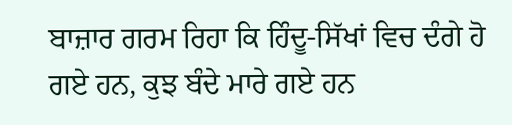ਬਾਜ਼ਾਰ ਗਰਮ ਰਿਹਾ ਕਿ ਹਿੰਦੂ-ਸਿੱਖਾਂ ਵਿਚ ਦੰਗੇ ਹੋ ਗਏ ਹਨ, ਕੁਝ ਬੰਦੇ ਮਾਰੇ ਗਏ ਹਨ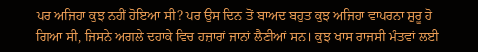ਪਰ ਅਜਿਹਾ ਕੁਝ ਨਹੀਂ ਹੋਇਆ ਸੀ? ਪਰ ਉਸ ਦਿਨ ਤੋਂ ਬਾਅਦ ਬਹੁਤ ਕੁਝ ਅਜਿਹਾ ਵਾਪਰਨਾ ਸ਼ੁਰੂ ਹੋ ਗਿਆ ਸੀ, ਜਿਸਨੇ ਅਗਲੇ ਦਹਾਕੇ ਵਿਚ ਹਜ਼ਾਰਾਂ ਜਾਨਾਂ ਲੈਣੀਆਂ ਸਨ। ਕੁਝ ਖਾਸ ਰਾਜਸੀ ਮੰਤਵਾਂ ਲਈ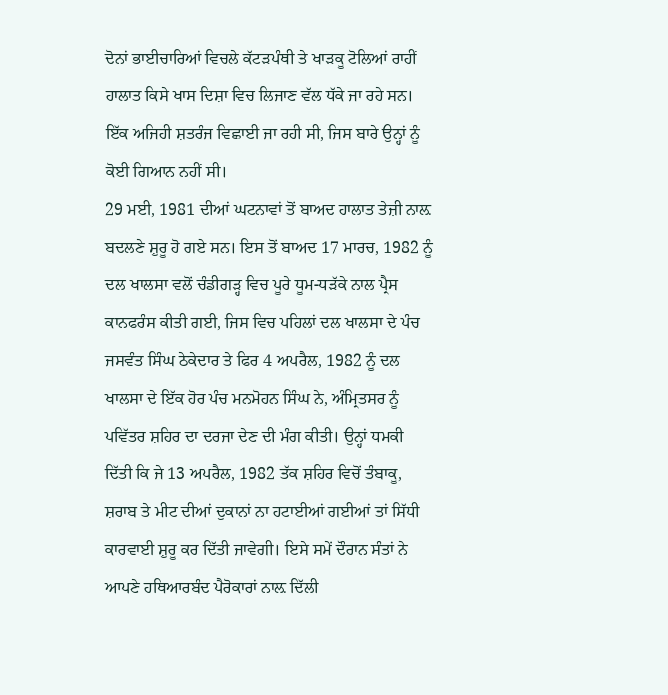ਦੋਨਾਂ ਭਾਈਚਾਰਿਆਂ ਵਿਚਲੇ ਕੱਟੜਪੰਥੀ ਤੇ ਖਾੜਕੂ ਟੋਲਿਆਂ ਰਾਹੀਂ ਹਾਲਾਤ ਕਿਸੇ ਖਾਸ ਦਿਸ਼ਾ ਵਿਚ ਲਿਜਾਣ ਵੱਲ ਧੱਕੇ ਜਾ ਰਹੇ ਸਨ। ਇੱਕ ਅਜਿਹੀ ਸ਼ਤਰੰਜ ਵਿਛਾਈ ਜਾ ਰਹੀ ਸੀ, ਜਿਸ ਬਾਰੇ ਉਨ੍ਹਾਂ ਨੂੰ ਕੋਈ ਗਿਆਨ ਨਹੀਂ ਸੀ।
29 ਮਈ, 1981 ਦੀਆਂ ਘਟਨਾਵਾਂ ਤੋਂ ਬਾਅਦ ਹਾਲਾਤ ਤੇਜ਼ੀ ਨਾਲ਼ ਬਦਲਣੇ ਸ਼ੁਰੂ ਹੋ ਗਏ ਸਨ। ਇਸ ਤੋਂ ਬਾਅਦ 17 ਮਾਰਚ, 1982 ਨੂੰ ਦਲ ਖਾਲਸਾ ਵਲੋਂ ਚੰਡੀਗੜ੍ਹ ਵਿਚ ਪੂਰੇ ਧੂਮ-ਧੜੱਕੇ ਨਾਲ ਪ੍ਰੈਸ ਕਾਨਫਰੰਸ ਕੀਤੀ ਗਈ, ਜਿਸ ਵਿਚ ਪਹਿਲਾਂ ਦਲ ਖਾਲਸਾ ਦੇ ਪੰਚ ਜਸਵੰਤ ਸਿੰਘ ਠੇਕੇਦਾਰ ਤੇ ਫਿਰ 4 ਅਪਰੈਲ, 1982 ਨੂੰ ਦਲ ਖਾਲਸਾ ਦੇ ਇੱਕ ਹੋਰ ਪੰਚ ਮਨਮੋਹਨ ਸਿੰਘ ਨੇ, ਅੰਮ੍ਰਿਤਸਰ ਨੂੰ ਪਵਿੱਤਰ ਸ਼ਹਿਰ ਦਾ ਦਰਜਾ ਦੇਣ ਦੀ ਮੰਗ ਕੀਤੀ। ਉਨ੍ਹਾਂ ਧਮਕੀ ਦਿੱਤੀ ਕਿ ਜੇ 13 ਅਪਰੈਲ, 1982 ਤੱਕ ਸ਼ਹਿਰ ਵਿਚੋਂ ਤੰਬਾਕੂ, ਸ਼ਰਾਬ ਤੇ ਮੀਟ ਦੀਆਂ ਦੁਕਾਨਾਂ ਨਾ ਹਟਾਈਆਂ ਗਈਆਂ ਤਾਂ ਸਿੱਧੀ ਕਾਰਵਾਈ ਸ਼ੁਰੂ ਕਰ ਦਿੱਤੀ ਜਾਵੇਗੀ। ਇਸੇ ਸਮੇਂ ਦੌਰਾਨ ਸੰਤਾਂ ਨੇ ਆਪਣੇ ਹਥਿਆਰਬੰਦ ਪੈਰੋਕਾਰਾਂ ਨਾਲ਼ ਦਿੱਲੀ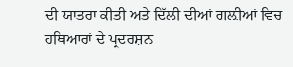ਦੀ ਯਾਤਰਾ ਕੀਤੀ ਅਤੇ ਦਿੱਲੀ ਦੀਆਂ ਗਲ਼ੀਆਂ ਵਿਚ ਹਥਿਆਰਾਂ ਦੇ ਪ੍ਰਦਰਸ਼ਨ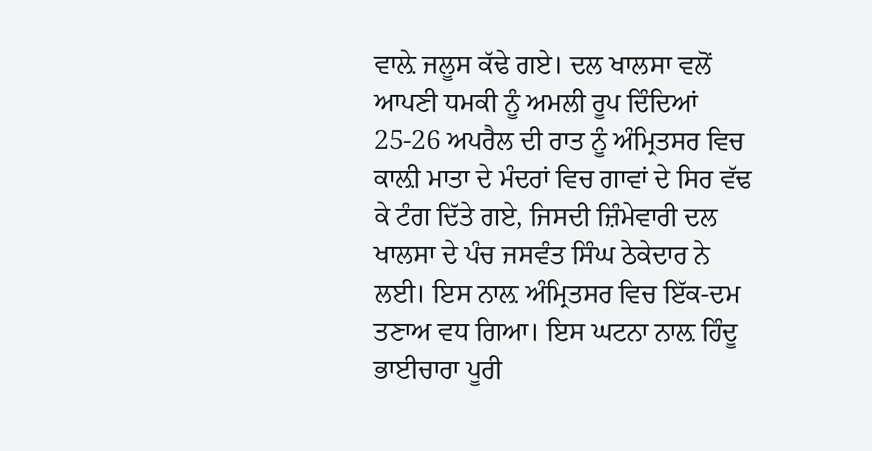ਵਾਲ਼ੇ ਜਲੂਸ ਕੱਢੇ ਗਏ। ਦਲ ਖਾਲਸਾ ਵਲੋਂ ਆਪਣੀ ਧਮਕੀ ਨੂੰ ਅਮਲੀ ਰੂਪ ਦਿੰਦਿਆਂ 25-26 ਅਪਰੈਲ ਦੀ ਰਾਤ ਨੂੰ ਅੰਮ੍ਰਿਤਸਰ ਵਿਚ ਕਾਲ਼ੀ ਮਾਤਾ ਦੇ ਮੰਦਰਾਂ ਵਿਚ ਗਾਵਾਂ ਦੇ ਸਿਰ ਵੱਢ ਕੇ ਟੰਗ ਦਿੱਤੇ ਗਏ, ਜਿਸਦੀ ਜ਼ਿੰਮੇਵਾਰੀ ਦਲ ਖਾਲਸਾ ਦੇ ਪੰਚ ਜਸਵੰਤ ਸਿੰਘ ਠੇਕੇਦਾਰ ਨੇ ਲਈ। ਇਸ ਨਾਲ਼ ਅੰਮ੍ਰਿਤਸਰ ਵਿਚ ਇੱਕ-ਦਮ ਤਣਾਅ ਵਧ ਗਿਆ। ਇਸ ਘਟਨਾ ਨਾਲ਼ ਹਿੰਦੂ ਭਾਈਚਾਰਾ ਪੂਰੀ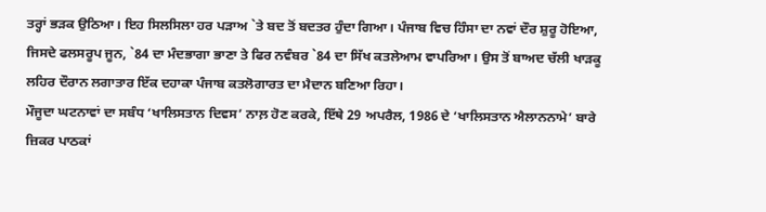ਤਰ੍ਹਾਂ ਭੜਕ ਉਠਿਆ। ਇਹ ਸਿਲਸਿਲਾ ਹਰ ਪੜਾਅ `ਤੇ ਬਦ ਤੋਂ ਬਦਤਰ ਹੁੰਦਾ ਗਿਆ। ਪੰਜਾਬ ਵਿਚ ਹਿੰਸਾ ਦਾ ਨਵਾਂ ਦੌਰ ਸ਼ੁਰੂ ਹੋਇਆ, ਜਿਸਦੇ ਫਲਸਰੂਪ ਜੂਨ, `84 ਦਾ ਮੰਦਭਾਗਾ ਭਾਣਾ ਤੇ ਫਿਰ ਨਵੰਬਰ `84 ਦਾ ਸਿੱਖ ਕਤਲੇਆਮ ਵਾਪਰਿਆ। ਉਸ ਤੋਂ ਬਾਅਦ ਚੱਲੀ ਖਾੜਕੂ ਲਹਿਰ ਦੌਰਾਨ ਲਗਾਤਾਰ ਇੱਕ ਦਹਾਕਾ ਪੰਜਾਬ ਕਤਲੋਗਾਰਤ ਦਾ ਮੈਦਾਨ ਬਣਿਆ ਰਿਹਾ।
ਮੌਜੂਦਾ ਘਟਨਾਵਾਂ ਦਾ ਸਬੰਧ ‘ਖਾਲਿਸਤਾਨ ਦਿਵਸ’ ਨਾਲ਼ ਹੋਣ ਕਰਕੇ, ਇੱਥੇ 29 ਅਪਰੈਲ, 1986 ਦੇ ‘ਖਾਲਿਸਤਾਨ ਐਲਾਨਨਾਮੇ’ ਬਾਰੇ ਜ਼ਿਕਰ ਪਾਠਕਾਂ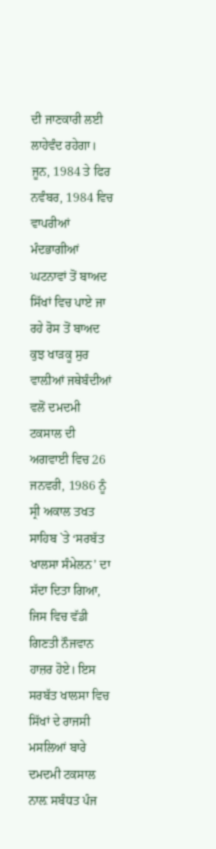ਦੀ ਜਾਣਕਾਰੀ ਲਈ ਲਾਹੇਵੰਦ ਰਹੇਗਾ। ਜੂਨ, 1984 ਤੇ ਫਿਰ ਨਵੰਬਰ, 1984 ਵਿਚ ਵਾਪਰੀਆਂ ਮੰਦਭਾਗੀਆਂ ਘਟਨਾਵਾਂ ਤੋਂ ਬਾਅਦ ਸਿੱਖਾਂ ਵਿਚ ਪਾਏ ਜਾ ਰਹੇ ਰੋਸ ਤੋਂ ਬਾਅਦ ਕੁਝ ਖਾੜਕੂ ਸੁਰ ਵਾਲ਼ੀਆਂ ਜਥੇਬੰਦੀਆਂ ਵਲੋਂ ਦਮਦਮੀ ਟਕਸਾਲ ਦੀ ਅਗਵਾਈ ਵਿਚ 26 ਜਨਵਰੀ, 1986 ਨੂੰ ਸ੍ਰੀ ਅਕਾਲ ਤਖਤ ਸਾਹਿਬ `ਤੇ ‘ਸਰਬੱਤ ਖਾਲਸਾ ਸੰਮੇਲਨ’ ਦਾ ਸੱਦਾ ਦਿਤਾ ਗਿਆ, ਜਿਸ ਵਿਚ ਵੱਡੀ ਗਿਣਤੀ ਨੌਜਵਾਨ ਹਾਜ਼ਰ ਹੋਏ। ਇਸ ਸਰਬੱਤ ਖਾਲਸਾ ਵਿਚ ਸਿੱਖਾਂ ਦੇ ਰਾਜਸੀ ਮਸਲਿਆਂ ਬਾਰੇ ਦਮਦਮੀ ਟਕਸਾਲ ਨਾਲ਼ ਸਬੰਧਤ ਪੰਜ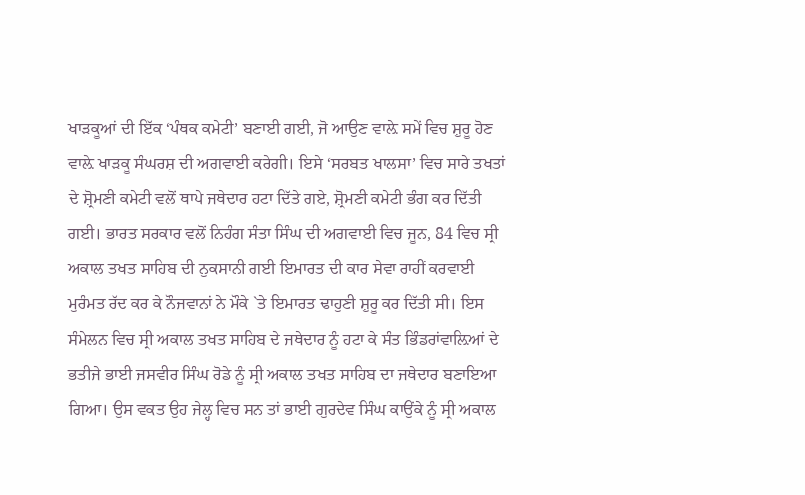ਖਾੜਕੂਆਂ ਦੀ ਇੱਕ ‘ਪੰਥਕ ਕਮੇਟੀ’ ਬਣਾਈ ਗਈ, ਜੋ ਆਉਣ ਵਾਲ਼ੇ ਸਮੇਂ ਵਿਚ ਸ਼ੁਰੂ ਹੋਣ ਵਾਲ਼ੇ ਖਾੜਕੂ ਸੰਘਰਸ਼ ਦੀ ਅਗਵਾਈ ਕਰੇਗੀ। ਇਸੇ ‘ਸਰਬਤ ਖਾਲਸਾ’ ਵਿਚ ਸਾਰੇ ਤਖਤਾਂ ਦੇ ਸ਼੍ਰੋਮਣੀ ਕਮੇਟੀ ਵਲੋਂ ਥਾਪੇ ਜਥੇਦਾਰ ਹਟਾ ਦਿੱਤੇ ਗਏ, ਸ਼੍ਰੋਮਣੀ ਕਮੇਟੀ ਭੰਗ ਕਰ ਦਿੱਤੀ ਗਈ। ਭਾਰਤ ਸਰਕਾਰ ਵਲੋਂ ਨਿਹੰਗ ਸੰਤਾ ਸਿੰਘ ਦੀ ਅਗਵਾਈ ਵਿਚ ਜੂਨ, 84 ਵਿਚ ਸ੍ਰੀ ਅਕਾਲ ਤਖਤ ਸਾਹਿਬ ਦੀ ਨੁਕਸਾਨੀ ਗਈ ਇਮਾਰਤ ਦੀ ਕਾਰ ਸੇਵਾ ਰਾਹੀਂ ਕਰਵਾਈ ਮੁਰੰਮਤ ਰੱਦ ਕਰ ਕੇ ਨੌਜਵਾਨਾਂ ਨੇ ਮੌਕੇ `ਤੇ ਇਮਾਰਤ ਢਾਹੁਣੀ ਸ਼ੁਰੂ ਕਰ ਦਿੱਤੀ ਸੀ। ਇਸ ਸੰਮੇਲਨ ਵਿਚ ਸ੍ਰੀ ਅਕਾਲ ਤਖਤ ਸਾਹਿਬ ਦੇ ਜਥੇਦਾਰ ਨੂੰ ਹਟਾ ਕੇ ਸੰਤ ਭਿੰਡਰਾਂਵਾਲ਼ਿਆਂ ਦੇ ਭਤੀਜੇ ਭਾਈ ਜਸਵੀਰ ਸਿੰਘ ਰੋਡੇ ਨੂੰ ਸ੍ਰੀ ਅਕਾਲ ਤਖਤ ਸਾਹਿਬ ਦਾ ਜਥੇਦਾਰ ਬਣਾਇਆ ਗਿਆ। ਉਸ ਵਕਤ ਉਹ ਜੇਲ੍ਹ ਵਿਚ ਸਨ ਤਾਂ ਭਾਈ ਗੁਰਦੇਵ ਸਿੰਘ ਕਾਉਂਕੇ ਨੂੰ ਸ੍ਰੀ ਅਕਾਲ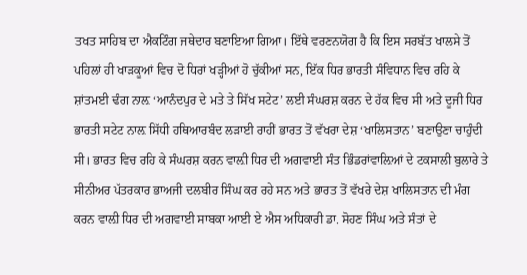ਤਖਤ ਸਾਹਿਬ ਦਾ ਐਕਟਿੰਗ ਜਥੇਦਾਰ ਬਣਾਇਆ ਗਿਆ। ਇੱਥੇ ਵਰਣਨਯੋਗ ਹੈ ਕਿ ਇਸ ਸਰਬੱਤ ਖਾਲਸੇ ਤੋਂ ਪਹਿਲਾਂ ਹੀ ਖਾੜਕੂਆਂ ਵਿਚ ਦੋ ਧਿਰਾਂ ਖੜ੍ਹੀਆਂ ਹੋ ਚੁੱਕੀਆਂ ਸਨ, ਇੱਕ ਧਿਰ ਭਾਰਤੀ ਸੰਵਿਧਾਨ ਵਿਚ ਰਹਿ ਕੇ ਸ਼ਾਂਤਮਈ ਢੰਗ ਨਾਲ਼ ‘ਆਨੰਦਪੁਰ ਦੇ ਮਤੇ ਤੇ ਸਿੱਖ ਸਟੇਟ’ ਲਈ ਸੰਘਰਸ਼ ਕਰਨ ਦੇ ਹੱਕ ਵਿਚ ਸੀ ਅਤੇ ਦੂਜੀ ਧਿਰ ਭਾਰਤੀ ਸਟੇਟ ਨਾਲ਼ ਸਿੱਧੀ ਹਥਿਆਰਬੰਦ ਲੜਾਈ ਰਾਹੀਂ ਭਾਰਤ ਤੋਂ ਵੱਖਰਾ ਦੇਸ਼ ‘ਖਾਲਿਸਤਾਨ’ ਬਣਾਉਣਾ ਚਾਹੁੰਦੀ ਸੀ। ਭਾਰਤ ਵਿਚ ਰਹਿ ਕੇ ਸੰਘਰਸ਼ ਕਰਨ ਵਾਲ਼ੀ ਧਿਰ ਦੀ ਅਗਵਾਈ ਸੰਤ ਭਿੰਡਰਾਂਵਾਲ਼ਿਆਂ ਦੇ ਟਕਸਾਲੀ ਬੁਲਾਰੇ ਤੇ ਸੀਨੀਅਰ ਪੱਤਰਕਾਰ ਭਾਅਜੀ ਦਲਬੀਰ ਸਿੰਘ ਕਰ ਰਹੇ ਸਨ ਅਤੇ ਭਾਰਤ ਤੋਂ ਵੱਖਰੇ ਦੇਸ਼ ਖਾਲਿਸਤਾਨ ਦੀ ਮੰਗ ਕਰਨ ਵਾਲ਼ੀ ਧਿਰ ਦੀ ਅਗਵਾਈ ਸਾਬਕਾ ਆਈ ਏ ਐਸ ਅਧਿਕਾਰੀ ਡਾ. ਸੋਹਣ ਸਿੰਘ ਅਤੇ ਸੰਤਾਂ ਦੇ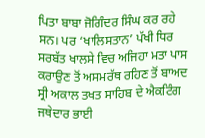ਪਿਤਾ ਬਾਬਾ ਜੋਗਿੰਦਰ ਸਿੰਘ ਕਰ ਰਹੇ ਸਨ। ਪਰ ‘ਖਾਲਿਸਤਾਨ’ ਪੱਖੀ ਧਿਰ ਸਰਬੱਤ ਖਾਲਸੇ ਵਿਚ ਅਜਿਹਾ ਮਤਾ ਪਾਸ ਕਰਾਉਣ ਤੋਂ ਅਸਮਰੱਥ ਰਹਿਣ ਤੋਂ ਬਾਅਦ ਸ੍ਰੀ ਅਕਾਲ ਤਖਤ ਸਾਹਿਬ ਦੇ ਐਕਟਿੰਗ ਜਥੇਦਾਰ ਭਾਈ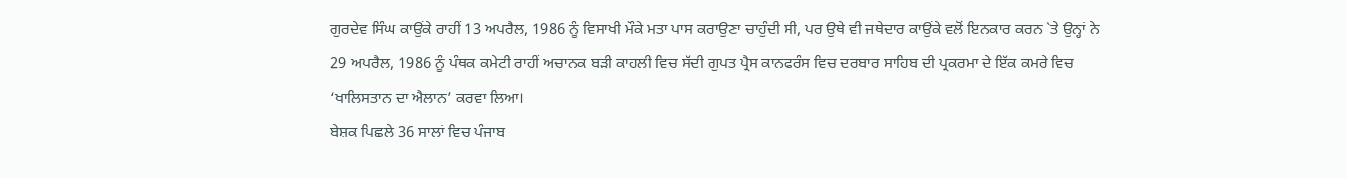ਗੁਰਦੇਵ ਸਿੰਘ ਕਾਉਂਕੇ ਰਾਹੀਂ 13 ਅਪਰੈਲ, 1986 ਨੂੰ ਵਿਸਾਖੀ ਮੌਕੇ ਮਤਾ ਪਾਸ ਕਰਾਉਣਾ ਚਾਹੁੰਦੀ ਸੀ, ਪਰ ਉਥੇ ਵੀ ਜਥੇਦਾਰ ਕਾਉਂਕੇ ਵਲੋਂ ਇਨਕਾਰ ਕਰਨ `ਤੇ ਉਨ੍ਹਾਂ ਨੇ 29 ਅਪਰੈਲ, 1986 ਨੂੰ ਪੰਥਕ ਕਮੇਟੀ ਰਾਹੀਂ ਅਚਾਨਕ ਬੜੀ ਕਾਹਲੀ ਵਿਚ ਸੱਦੀ ਗੁਪਤ ਪ੍ਰੈਸ ਕਾਨਫਰੰਸ ਵਿਚ ਦਰਬਾਰ ਸਾਹਿਬ ਦੀ ਪ੍ਰਕਰਮਾ ਦੇ ਇੱਕ ਕਮਰੇ ਵਿਚ ‘ਖਾਲਿਸਤਾਨ ਦਾ ਐਲਾਨ’ ਕਰਵਾ ਲਿਆ।
ਬੇਸ਼ਕ ਪਿਛਲੇ 36 ਸਾਲਾਂ ਵਿਚ ਪੰਜਾਬ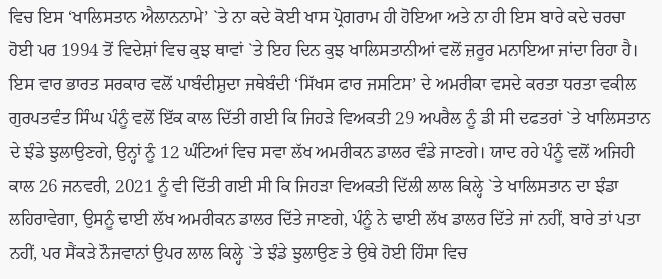ਵਿਚ ਇਸ ‘ਖਾਲਿਸਤਾਨ ਐਲਾਨਨਾਮੇ’ `ਤੇ ਨਾ ਕਦੇ ਕੋਈ ਖਾਸ ਪ੍ਰੋਗਰਾਮ ਹੀ ਹੋਇਆ ਅਤੇ ਨਾ ਹੀ ਇਸ ਬਾਰੇ ਕਦੇ ਚਰਚਾ ਹੋਈ ਪਰ 1994 ਤੋਂ ਵਿਦੇਸ਼ਾਂ ਵਿਚ ਕੁਝ ਥਾਵਾਂ `ਤੇ ਇਹ ਦਿਨ ਕੁਝ ਖਾਲਿਸਤਾਨੀਆਂ ਵਲੋਂ ਜ਼ਰੂਰ ਮਨਾਇਆ ਜਾਂਦਾ ਰਿਹਾ ਹੈ। ਇਸ ਵਾਰ ਭਾਰਤ ਸਰਕਾਰ ਵਲੋਂ ਪਾਬੰਦੀਸ਼ੁਦਾ ਜਥੇਬੰਦੀ ‘ਸਿੱਖਸ ਫਾਰ ਜਸਟਿਸ’ ਦੇ ਅਮਰੀਕਾ ਵਸਦੇ ਕਰਤਾ ਧਰਤਾ ਵਕੀਲ ਗੁਰਪਤਵੰਤ ਸਿੰਘ ਪੰਨੂੰ ਵਲੋਂ ਇੱਕ ਕਾਲ ਦਿੱਤੀ ਗਈ ਕਿ ਜਿਹੜੇ ਵਿਅਕਤੀ 29 ਅਪਰੈਲ ਨੂੰ ਡੀ ਸੀ ਦਫਤਰਾਂ `ਤੇ ਖਾਲਿਸਤਾਨ ਦੇ ਝੰਡੇ ਝੁਲਾਉਣਗੇ, ਉਨ੍ਹਾਂ ਨੂੰ 12 ਘੰਟਿਆਂ ਵਿਚ ਸਵਾ ਲੱਖ ਅਮਰੀਕਨ ਡਾਲਰ ਵੰਡੇ ਜਾਣਗੇ। ਯਾਦ ਰਹੇ ਪੰਨੂੰ ਵਲੋਂ ਅਜਿਹੀ ਕਾਲ 26 ਜਨਵਰੀ, 2021 ਨੂੰ ਵੀ ਦਿੱਤੀ ਗਈ ਸੀ ਕਿ ਜਿਹੜਾ ਵਿਅਕਤੀ ਦਿੱਲੀ ਲਾਲ ਕਿਲ੍ਹੇ `ਤੇ ਖਾਲਿਸਤਾਨ ਦਾ ਝੰਡਾ ਲਹਿਰਾਵੇਗਾ, ਉਸਨੂੰ ਢਾਈ ਲੱਖ ਅਮਰੀਕਨ ਡਾਲਰ ਦਿੱਤੇ ਜਾਣਗੇ, ਪੰਨੂੰ ਨੇ ਢਾਈ ਲੱਖ ਡਾਲਰ ਦਿੱਤੇ ਜਾਂ ਨਹੀਂ, ਬਾਰੇ ਤਾਂ ਪਤਾ ਨਹੀਂ, ਪਰ ਸੈਂਕੜੇ ਨੌਜਵਾਨਾਂ ਉਪਰ ਲਾਲ ਕਿਲ੍ਹੇ `ਤੇ ਝੰਡੇ ਝੁਲਾਉਣ ਤੇ ਉਥੇ ਹੋਈ ਹਿੰਸਾ ਵਿਚ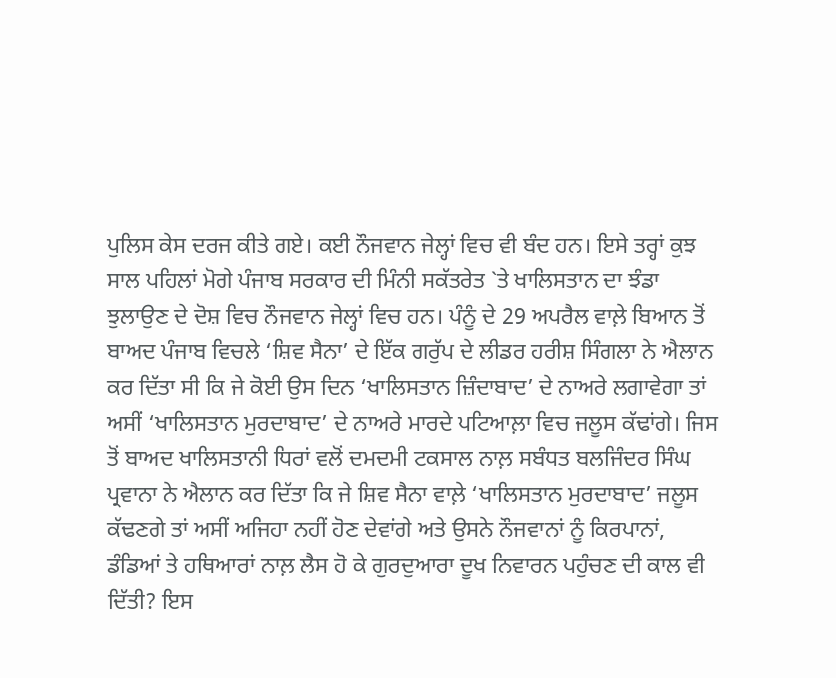ਪੁਲਿਸ ਕੇਸ ਦਰਜ ਕੀਤੇ ਗਏ। ਕਈ ਨੌਜਵਾਨ ਜੇਲ੍ਹਾਂ ਵਿਚ ਵੀ ਬੰਦ ਹਨ। ਇਸੇ ਤਰ੍ਹਾਂ ਕੁਝ ਸਾਲ ਪਹਿਲਾਂ ਮੋਗੇ ਪੰਜਾਬ ਸਰਕਾਰ ਦੀ ਮਿੰਨੀ ਸਕੱਤਰੇਤ `ਤੇ ਖਾਲਿਸਤਾਨ ਦਾ ਝੰਡਾ ਝੁਲਾਉਣ ਦੇ ਦੋਸ਼ ਵਿਚ ਨੌਜਵਾਨ ਜੇਲ੍ਹਾਂ ਵਿਚ ਹਨ। ਪੰਨੂੰ ਦੇ 29 ਅਪਰੈਲ ਵਾਲ਼ੇ ਬਿਆਨ ਤੋਂ ਬਾਅਦ ਪੰਜਾਬ ਵਿਚਲੇ ‘ਸ਼ਿਵ ਸੈਨਾ’ ਦੇ ਇੱਕ ਗਰੁੱਪ ਦੇ ਲੀਡਰ ਹਰੀਸ਼ ਸਿੰਗਲਾ ਨੇ ਐਲਾਨ ਕਰ ਦਿੱਤਾ ਸੀ ਕਿ ਜੇ ਕੋਈ ਉਸ ਦਿਨ ‘ਖਾਲਿਸਤਾਨ ਜ਼ਿੰਦਾਬਾਦ’ ਦੇ ਨਾਅਰੇ ਲਗਾਵੇਗਾ ਤਾਂ ਅਸੀਂ ‘ਖਾਲਿਸਤਾਨ ਮੁਰਦਾਬਾਦ’ ਦੇ ਨਾਅਰੇ ਮਾਰਦੇ ਪਟਿਆਲ਼ਾ ਵਿਚ ਜਲੂਸ ਕੱਢਾਂਗੇ। ਜਿਸ ਤੋਂ ਬਾਅਦ ਖਾਲਿਸਤਾਨੀ ਧਿਰਾਂ ਵਲੋਂ ਦਮਦਮੀ ਟਕਸਾਲ ਨਾਲ਼ ਸਬੰਧਤ ਬਲਜਿੰਦਰ ਸਿੰਘ ਪ੍ਰਵਾਨਾ ਨੇ ਐਲਾਨ ਕਰ ਦਿੱਤਾ ਕਿ ਜੇ ਸ਼ਿਵ ਸੈਨਾ ਵਾਲ਼ੇ ‘ਖਾਲਿਸਤਾਨ ਮੁਰਦਾਬਾਦ’ ਜਲੂਸ ਕੱਢਣਗੇ ਤਾਂ ਅਸੀਂ ਅਜਿਹਾ ਨਹੀਂ ਹੋਣ ਦੇਵਾਂਗੇ ਅਤੇ ਉਸਨੇ ਨੌਜਵਾਨਾਂ ਨੂੰ ਕਿਰਪਾਨਾਂ, ਡੰਡਿਆਂ ਤੇ ਹਥਿਆਰਾਂ ਨਾਲ਼ ਲੈਸ ਹੋ ਕੇ ਗੁਰਦੁਆਰਾ ਦੂਖ ਨਿਵਾਰਨ ਪਹੁੰਚਣ ਦੀ ਕਾਲ ਵੀ ਦਿੱਤੀ? ਇਸ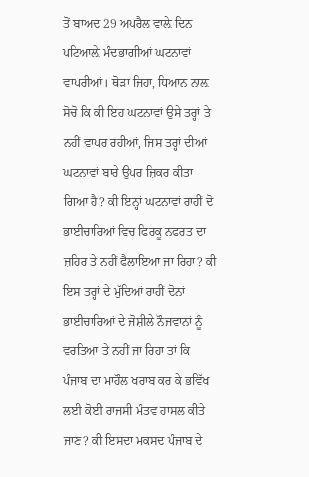ਤੋਂ ਬਾਅਦ 29 ਅਪਰੈਲ ਵਾਲ਼ੇ ਦਿਨ ਪਟਿਆਲ਼ੇ ਮੰਦਭਾਗੀਆਂ ਘਟਨਾਵਾਂ ਵਾਪਰੀਆਂ। ਥੋੜਾ ਜਿਹਾ, ਧਿਆਨ ਨਾਲ਼ ਸੋਚੋ ਕਿ ਕੀ ਇਹ ਘਟਨਾਵਾਂ ਉਸੇ ਤਰ੍ਹਾਂ ਤੇ ਨਹੀਂ ਵਾਪਰ ਰਹੀਆਂ, ਜਿਸ ਤਰ੍ਹਾਂ ਦੀਆਂ ਘਟਨਾਵਾਂ ਬਾਰੇ ਉਪਰ ਜ਼ਿਕਰ ਕੀਤਾ ਗਿਆ ਹੈ? ਕੀ ਇਨ੍ਹਾਂ ਘਟਨਾਵਾਂ ਰਾਹੀਂ ਦੋ ਭਾਈਚਾਰਿਆਂ ਵਿਚ ਫਿਰਕੂ ਨਫਰਤ ਦਾ ਜ਼ਹਿਰ ਤੇ ਨਹੀਂ ਫੈਲਾਇਆ ਜਾ ਰਿਹਾ? ਕੀ ਇਸ ਤਰ੍ਹਾਂ ਦੇ ਮੁੱਦਿਆਂ ਰਾਹੀਂ ਦੋਨਾਂ ਭਾਈਚਾਰਿਆਂ ਦੇ ਜੋਸ਼ੀਲੇ ਨੌਜਵਾਨਾਂ ਨੂੰ ਵਰਤਿਆ ਤੇ ਨਹੀਂ ਜਾ ਰਿਹਾ ਤਾਂ ਕਿ ਪੰਜਾਬ ਦਾ ਮਾਹੌਲ ਖਰਾਬ ਕਰ ਕੇ ਭਵਿੱਖ ਲਈ ਕੋਈ ਰਾਜਸੀ ਮੰਤਵ ਹਾਸਲ ਕੀਤੇ ਜਾਣ? ਕੀ ਇਸਦਾ ਮਕਸਦ ਪੰਜਾਬ ਦੇ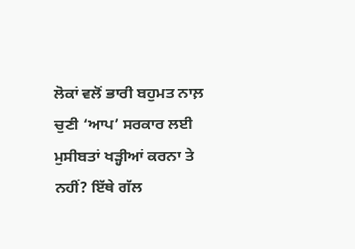ਲੋਕਾਂ ਵਲੋਂ ਭਾਰੀ ਬਹੁਮਤ ਨਾਲ਼ ਚੁਣੀ ‘ਆਪ’ ਸਰਕਾਰ ਲਈ ਮੁਸੀਬਤਾਂ ਖੜ੍ਹੀਆਂ ਕਰਨਾ ਤੇ ਨਹੀਂ? ਇੱਥੇ ਗੱਲ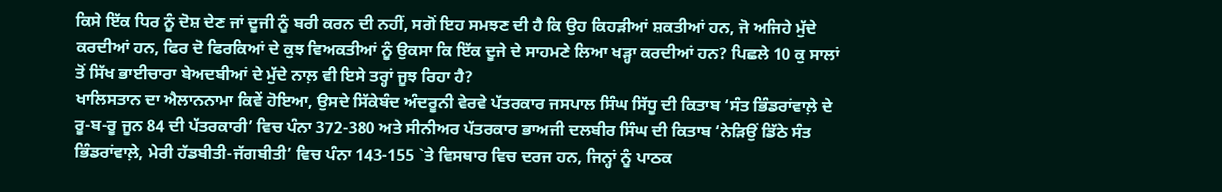ਕਿਸੇ ਇੱਕ ਧਿਰ ਨੂੰ ਦੋਸ਼ ਦੇਣ ਜਾਂ ਦੂਜੀ ਨੂੰ ਬਰੀ ਕਰਨ ਦੀ ਨਹੀਂ, ਸਗੋਂ ਇਹ ਸਮਝਣ ਦੀ ਹੈ ਕਿ ਉਹ ਕਿਹੜੀਆਂ ਸ਼ਕਤੀਆਂ ਹਨ, ਜੋ ਅਜਿਹੇ ਮੁੱਦੇ ਕਰਦੀਆਂ ਹਨ, ਫਿਰ ਦੋ ਫਿਰਕਿਆਂ ਦੇ ਕੁਝ ਵਿਅਕਤੀਆਂ ਨੂੰ ਉਕਸਾ ਕਿ ਇੱਕ ਦੂਜੇ ਦੇ ਸਾਹਮਣੇ ਲਿਆ ਖੜ੍ਹਾ ਕਰਦੀਆਂ ਹਨ? ਪਿਛਲੇ 10 ਕੁ ਸਾਲਾਂ ਤੋਂ ਸਿੱਖ ਭਾਈਚਾਰਾ ਬੇਅਦਬੀਆਂ ਦੇ ਮੁੱਦੇ ਨਾਲ਼ ਵੀ ਇਸੇ ਤਰ੍ਹਾਂ ਜੂਝ ਰਿਹਾ ਹੈ?
ਖਾਲਿਸਤਾਨ ਦਾ ਐਲਾਨਨਾਮਾ ਕਿਵੇਂ ਹੋਇਆ, ਉਸਦੇ ਸਿੱਕੇਬੰਦ ਅੰਦਰੂਨੀ ਵੇਰਵੇ ਪੱਤਰਕਾਰ ਜਸਪਾਲ ਸਿੰਘ ਸਿੱਧੂ ਦੀ ਕਿਤਾਬ ‘ਸੰਤ ਭਿੰਡਰਾਂਵਾਲ਼ੇ ਦੇ ਰੂ-ਬ-ਰੂ ਜੂਨ 84 ਦੀ ਪੱਤਰਕਾਰੀ’ ਵਿਚ ਪੰਨਾ 372-380 ਅਤੇ ਸੀਨੀਅਰ ਪੱਤਰਕਾਰ ਭਾਅਜੀ ਦਲਬੀਰ ਸਿੰਘ ਦੀ ਕਿਤਾਬ ‘ਨੇੜਿਉਂ ਡਿੱਠੇ ਸੰਤ ਭਿੰਡਰਾਂਵਾਲ਼ੇ, ਮੇਰੀ ਹੱਡਬੀਤੀ-ਜੱਗਬੀਤੀ’ ਵਿਚ ਪੰਨਾ 143-155 `ਤੇ ਵਿਸਥਾਰ ਵਿਚ ਦਰਜ ਹਨ, ਜਿਨ੍ਹਾਂ ਨੂੰ ਪਾਠਕ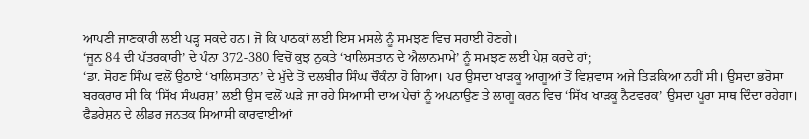ਆਪਣੀ ਜਾਣਕਾਰੀ ਲਈ ਪੜ੍ਹ ਸਕਦੇ ਹਨ। ਜੋ ਕਿ ਪਾਠਕਾਂ ਲਈ ਇਸ ਮਸਲੇ ਨੂੰ ਸਮਝਣ ਵਿਚ ਸਹਾਈ ਹੋਣਗੇ।
‘ਜੂਨ 84 ਦੀ ਪੱਤਰਕਾਰੀ’ ਦੇ ਪੰਨਾ 372-380 ਵਿਚੋਂ ਕੁਝ ਨੁਕਤੇ ‘ਖਾਲਿਸਤਾਨ ਦੇ ਐਲਾਨਮਾਮੇ’ ਨੂੰ ਸਮਝਣ ਲਈ ਪੇਸ਼ ਕਰਦੇ ਹਾਂ;
‘ਡਾ. ਸੋਹਣ ਸਿੰਘ ਵਲੋਂ ਉਠਾਏ ‘ਖਾਲਿਸਤਾਨ’ ਦੇ ਮੁੱਦੇ ਤੋਂ ਦਲਬੀਰ ਸਿੰਘ ਚੌਕੰਨਾ ਹੋ ਗਿਆ। ਪਰ ਉਸਦਾ ਖਾੜਕੂ ਆਗੂਆਂ ਤੋਂ ਵਿਸ਼ਵਾਸ ਅਜੇ ਤਿੜਕਿਆ ਨਹੀਂ ਸੀ। ਉਸਦਾ ਭਰੋਸਾ ਬਰਕਰਾਰ ਸੀ ਕਿ ‘ਸਿੱਖ ਸੰਘਰਸ਼’ ਲਈ ਉਸ ਵਲੋਂ ਘੜੇ ਜਾ ਰਹੇ ਸਿਆਸੀ ਦਾਅ ਪੇਚਾਂ ਨੂੰ ਅਪਨਾਉਣ ਤੇ ਲਾਗੂ ਕਰਨ ਵਿਚ ‘ਸਿੱਖ ਖਾੜਕੂ ਨੈਟਵਰਕ’ ਉਸਦਾ ਪੂਰਾ ਸਾਥ ਦਿੰਦਾ ਰਹੇਗਾ। ਫੈਡਰੇਸ਼ਨ ਦੇ ਲੀਡਰ ਜਨਤਕ ਸਿਆਸੀ ਕਾਰਵਾਈਆਂ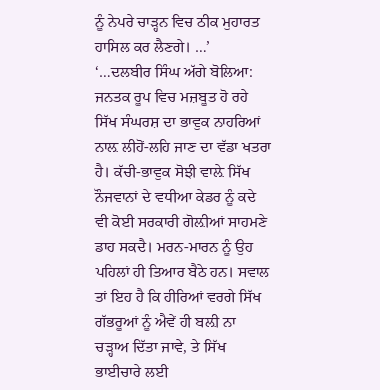ਨੂੰ ਨੇਪਰੇ ਚਾੜ੍ਹਨ ਵਿਚ ਠੀਕ ਮੁਹਾਰਤ ਹਾਸਿਲ ਕਰ ਲੈਣਗੇ। …’
‘…ਦਲਬੀਰ ਸਿੰਘ ਅੱਗੇ ਬੋਲਿਆ: ਜਨਤਕ ਰੂਪ ਵਿਚ ਮਜ਼ਬੂਤ ਹੋ ਰਹੇ ਸਿੱਖ ਸੰਘਰਸ਼ ਦਾ ਭਾਵੁਕ ਨਾਹਰਿਆਂ ਨਾਲ਼ ਲੀਹੋਂ-ਲਹਿ ਜਾਣ ਦਾ ਵੱਡਾ ਖਤਰਾ ਹੈ। ਕੱਚੀ-ਭਾਵੁਕ ਸੋਝੀ ਵਾਲ਼ੇ ਸਿੱਖ ਨੌਜਵਾਨਾਂ ਦੇ ਵਧੀਆ ਕੇਡਰ ਨੂੰ ਕਦੇ ਵੀ ਕੋਈ ਸਰਕਾਰੀ ਗੋਲ਼ੀਆਂ ਸਾਹਮਣੇ ਡਾਹ ਸਕਦੈ। ਮਰਨ-ਮਾਰਨ ਨੂੰ ਉਹ ਪਹਿਲਾਂ ਹੀ ਤਿਆਰ ਬੈਠੇ ਹਨ। ਸਵਾਲ ਤਾਂ ਇਹ ਹੈ ਕਿ ਹੀਰਿਆਂ ਵਰਗੇ ਸਿੱਖ ਗੱਭਰੂਆਂ ਨੂੰ ਐਵੇਂ ਹੀ ਬਲ਼ੀ ਨਾ ਚੜ੍ਹਾਅ ਦਿੱਤਾ ਜਾਵੇ, ਤੇ ਸਿੱਖ ਭਾਈਚਾਰੇ ਲਈ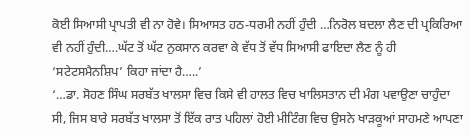ਕੋਈ ਸਿਆਸੀ ਪ੍ਰਾਪਤੀ ਵੀ ਨਾ ਹੋਵੇ। ਸਿਆਸਤ ਹਠ-ਧਰਮੀ ਨਹੀਂ ਹੁੰਦੀ …ਨਿਰੋਲ ਬਦਲਾ ਲੈਣ ਦੀ ਪ੍ਰਕਿਰਿਆ ਵੀ ਨਹੀਂ ਹੁੰਦੀ….ਘੱਟ ਤੋਂ ਘੱਟ ਨੁਕਸਾਨ ਕਰਵਾ ਕੇ ਵੱਧ ਤੋਂ ਵੱਧ ਸਿਆਸੀ ਫਾਇਦਾ ਲੈਣ ਨੂੰ ਹੀ ‘ਸਟੇਟਸਮੈਨਸ਼ਿਪ’ ਕਿਹਾ ਜਾਂਦਾ ਹੈ…..’
‘…ਡਾ. ਸੋਹਣ ਸਿੰਘ ਸਰਬੱਤ ਖਾਲਸਾ ਵਿਚ ਕਿਸੇ ਵੀ ਹਾਲਤ ਵਿਚ ਖਾਲਿਸਤਾਨ ਦੀ ਮੰਗ ਪਵਾਉਣਾ ਚਾਹੁੰਦਾ ਸੀ, ਜਿਸ ਬਾਰੇ ਸਰਬੱਤ ਖਾਲਸਾ ਤੋਂ ਇੱਕ ਰਾਤ ਪਹਿਲਾਂ ਹੋਈ ਮੀਟਿੰਗ ਵਿਚ ਉਸਨੇ ਖਾੜਕੂਆਂ ਸਾਹਮਣੇ ਆਪਣਾ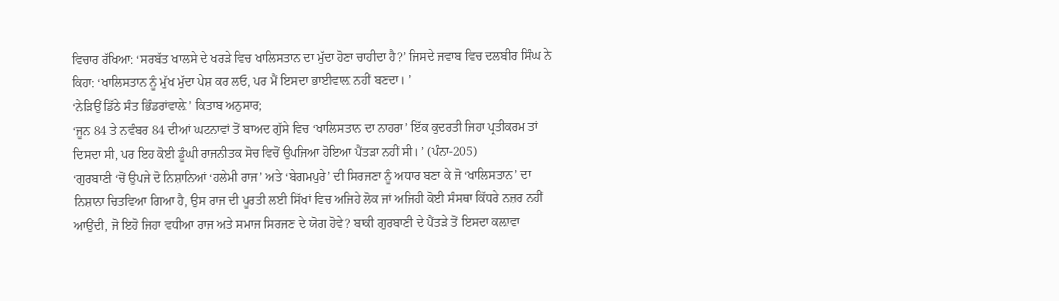ਵਿਚਾਰ ਰੱਖਿਆ: ‘ਸਰਬੱਤ ਖਾਲਸੇ ਦੇ ਖਰੜੇ ਵਿਚ ਖਾਲਿਸਤਾਨ ਦਾ ਮੁੱਦਾ ਹੋਣਾ ਚਾਹੀਦਾ ਹੈ?’ ਜਿਸਦੇ ਜਵਾਬ ਵਿਚ ਦਲਬੀਰ ਸਿੰਘ ਨੇ ਕਿਹਾ: ‘ਖਾਲਿਸਤਾਨ ਨੂੰ ਮੁੱਖ ਮੁੱਦਾ ਪੇਸ਼ ਕਰ ਲਓ, ਪਰ ਮੈਂ ਇਸਦਾ ਭਾਈਵਾਲ਼ ਨਹੀਂ ਬਣਦਾ। ’
‘ਨੇੜਿਉਂ ਡਿੱਠੇ ਸੰਤ ਭਿੰਡਰਾਂਵਾਲ਼ੇ’ ਕਿਤਾਬ ਅਨੁਸਾਰ;
‘ਜੂਨ 84 ਤੇ ਨਵੰਬਰ 84 ਦੀਆਂ ਘਟਨਾਵਾਂ ਤੋਂ ਬਾਅਦ ਗੁੱਸੇ ਵਿਚ ‘ਖਾਲਿਸਤਾਨ ਦਾ ਨਾਹਰਾ’ ਇੱਕ ਕੁਦਰਤੀ ਜਿਹਾ ਪ੍ਰਤੀਕਰਮ ਤਾਂ ਦਿਸਦਾ ਸੀ, ਪਰ ਇਹ ਕੋਈ ਡੂੰਘੀ ਰਾਜਨੀਤਕ ਸੋਚ ਵਿਚੋਂ ਉਪਜਿਆ ਹੋਇਆ ਪੈਂਤੜਾ ਨਹੀਂ ਸੀ। ’ (ਪੰਨਾ-205)
‘ਗੁਰਬਾਣੀ ‘ਚੋਂ ਉਪਜੇ ਦੋ ਨਿਸ਼ਾਨਿਆਂ ‘ਹਲੇਮੀ ਰਾਜ’ ਅਤੇ ‘ਬੇਗਮਪੁਰੇ’ ਦੀ ਸਿਰਜਣਾ ਨੂੰ ਅਧਾਰ ਬਣਾ ਕੇ ਜੋ ‘ਖਾਲਿਸਤਾਨ’ ਦਾ ਨਿਸ਼ਾਨਾ ਚਿਤਵਿਆ ਗਿਆ ਹੈ, ਉਸ ਰਾਜ ਦੀ ਪੂਰਤੀ ਲਈ ਸਿੱਖਾਂ ਵਿਚ ਅਜਿਹੇ ਲੋਕ ਜਾਂ ਅਜਿਹੀ ਕੋਈ ਸੰਸਥਾ ਕਿੱਧਰੇ ਨਜ਼ਰ ਨਹੀਂ ਆਉਂਦੀ, ਜੋ ਇਹੋ ਜਿਹਾ ਵਧੀਆ ਰਾਜ ਅਤੇ ਸਮਾਜ ਸਿਰਜਣ ਦੇ ਯੋਗ ਹੋਵੇ? ਬਾਕੀ ਗੁਰਬਾਣੀ ਦੇ ਪੈਂਤੜੇ ਤੋਂ ਇਸਦਾ ਕਲ਼ਾਵਾ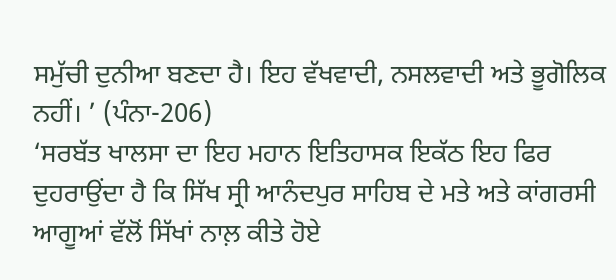ਸਮੁੱਚੀ ਦੁਨੀਆ ਬਣਦਾ ਹੈ। ਇਹ ਵੱਖਵਾਦੀ, ਨਸਲਵਾਦੀ ਅਤੇ ਭੂਗੋਲਿਕ ਨਹੀਂ। ’ (ਪੰਨਾ-206)
‘ਸਰਬੱਤ ਖਾਲਸਾ ਦਾ ਇਹ ਮਹਾਨ ਇਤਿਹਾਸਕ ਇਕੱਠ ਇਹ ਫਿਰ ਦੁਹਰਾਉਂਦਾ ਹੈ ਕਿ ਸਿੱਖ ਸ੍ਰੀ ਆਨੰਦਪੁਰ ਸਾਹਿਬ ਦੇ ਮਤੇ ਅਤੇ ਕਾਂਗਰਸੀ ਆਗੂਆਂ ਵੱਲੋਂ ਸਿੱਖਾਂ ਨਾਲ਼ ਕੀਤੇ ਹੋਏ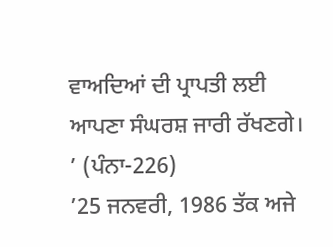ਵਾਅਦਿਆਂ ਦੀ ਪ੍ਰਾਪਤੀ ਲਈ ਆਪਣਾ ਸੰਘਰਸ਼ ਜਾਰੀ ਰੱਖਣਗੇ। ’ (ਪੰਨਾ-226)
’25 ਜਨਵਰੀ, 1986 ਤੱਕ ਅਜੇ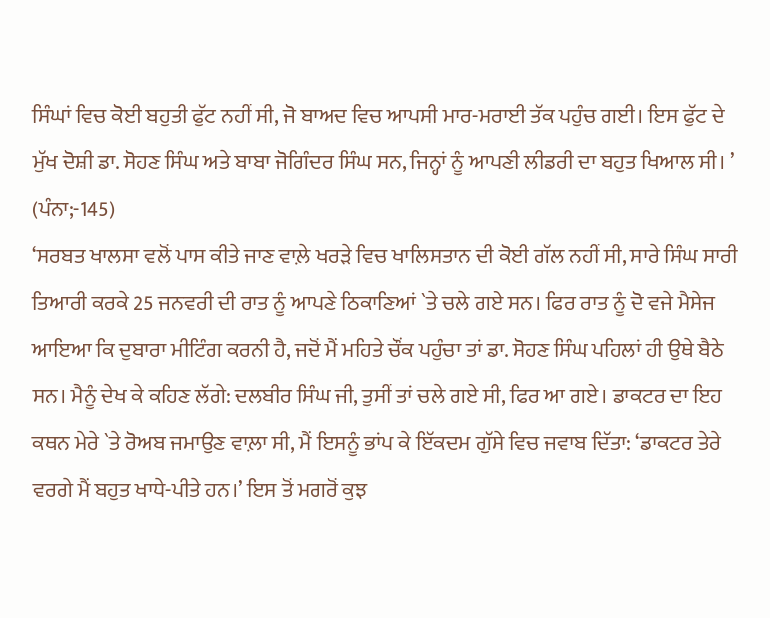ਸਿੰਘਾਂ ਵਿਚ ਕੋਈ ਬਹੁਤੀ ਫੁੱਟ ਨਹੀਂ ਸੀ, ਜੋ ਬਾਅਦ ਵਿਚ ਆਪਸੀ ਮਾਰ-ਮਰਾਈ ਤੱਕ ਪਹੁੰਚ ਗਈ। ਇਸ ਫੁੱਟ ਦੇ ਮੁੱਖ ਦੋਸ਼ੀ ਡਾ. ਸੋਹਣ ਸਿੰਘ ਅਤੇ ਬਾਬਾ ਜੋਗਿੰਦਰ ਸਿੰਘ ਸਨ, ਜਿਨ੍ਹਾਂ ਨੂੰ ਆਪਣੀ ਲੀਡਰੀ ਦਾ ਬਹੁਤ ਖਿਆਲ ਸੀ। ’ (ਪੰਨਾ;-145)
‘ਸਰਬਤ ਖਾਲਸਾ ਵਲੋਂ ਪਾਸ ਕੀਤੇ ਜਾਣ ਵਾਲ਼ੇ ਖਰੜੇ ਵਿਚ ਖਾਲਿਸਤਾਨ ਦੀ ਕੋਈ ਗੱਲ ਨਹੀਂ ਸੀ, ਸਾਰੇ ਸਿੰਘ ਸਾਰੀ ਤਿਆਰੀ ਕਰਕੇ 25 ਜਨਵਰੀ ਦੀ ਰਾਤ ਨੂੰ ਆਪਣੇ ਠਿਕਾਣਿਆਂ `ਤੇ ਚਲੇ ਗਏ ਸਨ। ਫਿਰ ਰਾਤ ਨੂੰ ਦੋ ਵਜੇ ਮੈਸੇਜ ਆਇਆ ਕਿ ਦੁਬਾਰਾ ਮੀਟਿੰਗ ਕਰਨੀ ਹੈ, ਜਦੋਂ ਮੈਂ ਮਹਿਤੇ ਚੌਂਕ ਪਹੁੰਚਾ ਤਾਂ ਡਾ. ਸੋਹਣ ਸਿੰਘ ਪਹਿਲਾਂ ਹੀ ਉਥੇ ਬੈਠੇ ਸਨ। ਮੈਨੂੰ ਦੇਖ ਕੇ ਕਹਿਣ ਲੱਗੇ: ਦਲਬੀਰ ਸਿੰਘ ਜੀ, ਤੁਸੀਂ ਤਾਂ ਚਲੇ ਗਏ ਸੀ, ਫਿਰ ਆ ਗਏ। ਡਾਕਟਰ ਦਾ ਇਹ ਕਥਨ ਮੇਰੇ `ਤੇ ਰੋਅਬ ਜਮਾਉਣ ਵਾਲ਼ਾ ਸੀ, ਮੈਂ ਇਸਨੂੰ ਭਾਂਪ ਕੇ ਇੱਕਦਮ ਗੁੱਸੇ ਵਿਚ ਜਵਾਬ ਦਿੱਤਾ: ‘ਡਾਕਟਰ ਤੇਰੇ ਵਰਗੇ ਮੈਂ ਬਹੁਤ ਖਾਧੇ-ਪੀਤੇ ਹਨ।’ ਇਸ ਤੋਂ ਮਗਰੋਂ ਕੁਝ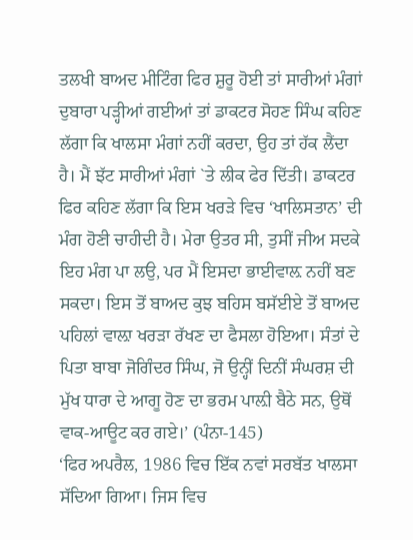ਤਲਖੀ ਬਾਅਦ ਮੀਟਿੰਗ ਫਿਰ ਸ਼ੁਰੂ ਹੋਈ ਤਾਂ ਸਾਰੀਆਂ ਮੰਗਾਂ ਦੁਬਾਰਾ ਪੜ੍ਹੀਆਂ ਗਈਆਂ ਤਾਂ ਡਾਕਟਰ ਸੋਹਣ ਸਿੰਘ ਕਹਿਣ ਲੱਗਾ ਕਿ ਖਾਲਸਾ ਮੰਗਾਂ ਨਹੀਂ ਕਰਦਾ, ਉਹ ਤਾਂ ਹੱਕ ਲੈਂਦਾ ਹੈ। ਮੈਂ ਝੱਟ ਸਾਰੀਆਂ ਮੰਗਾਂ `ਤੇ ਲੀਕ ਫੇਰ ਦਿੱਤੀ। ਡਾਕਟਰ ਫਿਰ ਕਹਿਣ ਲੱਗਾ ਕਿ ਇਸ ਖਰੜੇ ਵਿਚ ‘ਖਾਲਿਸਤਾਨ’ ਦੀ ਮੰਗ ਹੋਣੀ ਚਾਹੀਦੀ ਹੈ। ਮੇਰਾ ਉਤਰ ਸੀ, ਤੁਸੀਂ ਜੀਅ ਸਦਕੇ ਇਹ ਮੰਗ ਪਾ ਲਉ, ਪਰ ਮੈਂ ਇਸਦਾ ਭਾਈਵਾਲ਼ ਨਹੀਂ ਬਣ ਸਕਦਾ। ਇਸ ਤੋਂ ਬਾਅਦ ਕੁਝ ਬਹਿਸ ਬਸੱਈਏ ਤੋਂ ਬਾਅਦ ਪਹਿਲਾਂ ਵਾਲ਼ਾ ਖਰੜਾ ਰੱਖਣ ਦਾ ਫੈਸਲਾ ਹੋਇਆ। ਸੰਤਾਂ ਦੇ ਪਿਤਾ ਬਾਬਾ ਜੋਗਿੰਦਰ ਸਿੰਘ, ਜੋ ਉਨ੍ਹੀਂ ਦਿਨੀਂ ਸੰਘਰਸ਼ ਦੀ ਮੁੱਖ ਧਾਰਾ ਦੇ ਆਗੂ ਹੋਣ ਦਾ ਭਰਮ ਪਾਲ਼ੀ ਬੈਠੇ ਸਨ, ਉਥੋਂ ਵਾਕ-ਆਊਟ ਕਰ ਗਏ।’ (ਪੰਨਾ-145)
‘ਫਿਰ ਅਪਰੈਲ, 1986 ਵਿਚ ਇੱਕ ਨਵਾਂ ਸਰਬੱਤ ਖਾਲਸਾ ਸੱਦਿਆ ਗਿਆ। ਜਿਸ ਵਿਚ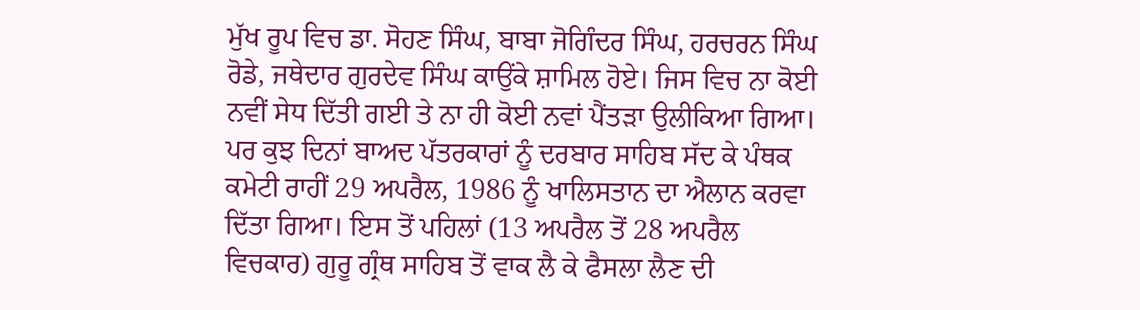ਮੁੱਖ ਰੂਪ ਵਿਚ ਡਾ. ਸੋਹਣ ਸਿੰਘ, ਬਾਬਾ ਜੋਗਿੰਦਰ ਸਿੰਘ, ਹਰਚਰਨ ਸਿੰਘ ਰੋਡੇ, ਜਥੇਦਾਰ ਗੁਰਦੇਵ ਸਿੰਘ ਕਾਉਂਕੇ ਸ਼ਾਮਿਲ ਹੋਏ। ਜਿਸ ਵਿਚ ਨਾ ਕੋਈ ਨਵੀਂ ਸੇਧ ਦਿੱਤੀ ਗਈ ਤੇ ਨਾ ਹੀ ਕੋਈ ਨਵਾਂ ਪੈਂਤੜਾ ਉਲੀਕਿਆ ਗਿਆ। ਪਰ ਕੁਝ ਦਿਨਾਂ ਬਾਅਦ ਪੱਤਰਕਾਰਾਂ ਨੂੰ ਦਰਬਾਰ ਸਾਹਿਬ ਸੱਦ ਕੇ ਪੰਥਕ ਕਮੇਟੀ ਰਾਹੀਂ 29 ਅਪਰੈਲ, 1986 ਨੂੰ ਖਾਲਿਸਤਾਨ ਦਾ ਐਲਾਨ ਕਰਵਾ ਦਿੱਤਾ ਗਿਆ। ਇਸ ਤੋਂ ਪਹਿਲਾਂ (13 ਅਪਰੈਲ ਤੋਂ 28 ਅਪਰੈਲ ਵਿਚਕਾਰ) ਗੁਰੂ ਗ੍ਰੰਥ ਸਾਹਿਬ ਤੋਂ ਵਾਕ ਲੈ ਕੇ ਫੈਸਲਾ ਲੈਣ ਦੀ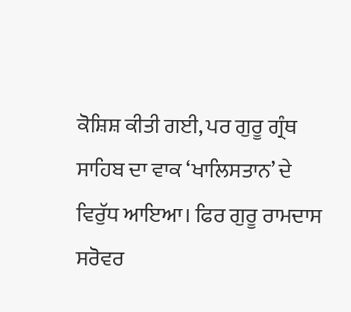ਕੋਸ਼ਿਸ਼ ਕੀਤੀ ਗਈ, ਪਰ ਗੁਰੂ ਗ੍ਰੰਥ ਸਾਹਿਬ ਦਾ ਵਾਕ ‘ਖਾਲਿਸਤਾਨ’ ਦੇ ਵਿਰੁੱਧ ਆਇਆ। ਫਿਰ ਗੁਰੂ ਰਾਮਦਾਸ ਸਰੋਵਰ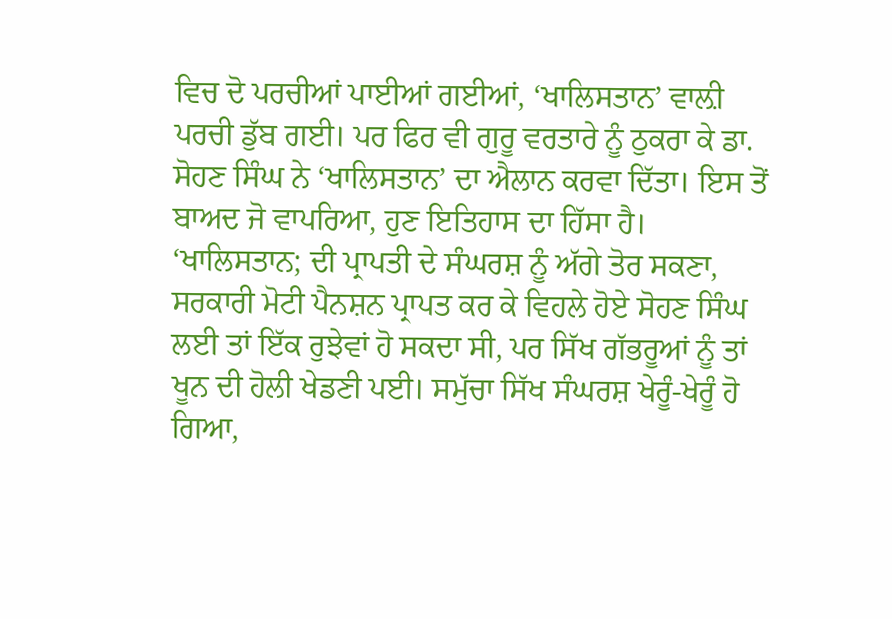ਵਿਚ ਦੋ ਪਰਚੀਆਂ ਪਾਈਆਂ ਗਈਆਂ, ‘ਖਾਲਿਸਤਾਨ’ ਵਾਲ਼ੀ ਪਰਚੀ ਡੁੱਬ ਗਈ। ਪਰ ਫਿਰ ਵੀ ਗੁਰੂ ਵਰਤਾਰੇ ਨੂੰ ਠੁਕਰਾ ਕੇ ਡਾ. ਸੋਹਣ ਸਿੰਘ ਨੇ ‘ਖਾਲਿਸਤਾਨ’ ਦਾ ਐਲਾਨ ਕਰਵਾ ਦਿੱਤਾ। ਇਸ ਤੋਂ ਬਾਅਦ ਜੋ ਵਾਪਰਿਆ, ਹੁਣ ਇਤਿਹਾਸ ਦਾ ਹਿੱਸਾ ਹੈ। ‘ਖਾਲਿਸਤਾਨ; ਦੀ ਪ੍ਰਾਪਤੀ ਦੇ ਸੰਘਰਸ਼ ਨੂੰ ਅੱਗੇ ਤੋਰ ਸਕਣਾ, ਸਰਕਾਰੀ ਮੋਟੀ ਪੈਨਸ਼ਨ ਪ੍ਰਾਪਤ ਕਰ ਕੇ ਵਿਹਲੇ ਹੋਏ ਸੋਹਣ ਸਿੰਘ ਲਈ ਤਾਂ ਇੱਕ ਰੁਝੇਵਾਂ ਹੋ ਸਕਦਾ ਸੀ, ਪਰ ਸਿੱਖ ਗੱਭਰੂਆਂ ਨੂੰ ਤਾਂ ਖੂਨ ਦੀ ਹੋਲੀ ਖੇਡਣੀ ਪਈ। ਸਮੁੱਚਾ ਸਿੱਖ ਸੰਘਰਸ਼ ਖੇਰੂੰ-ਖੇਰੂੰ ਹੋ ਗਿਆ,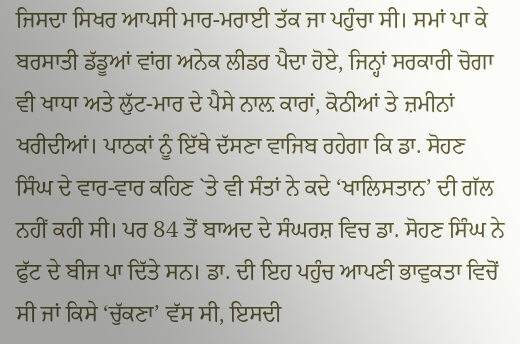ਜਿਸਦਾ ਸਿਖਰ ਆਪਸੀ ਮਾਰ-ਮਰਾਈ ਤੱਕ ਜਾ ਪਹੁੰਚਾ ਸੀ। ਸਮਾਂ ਪਾ ਕੇ ਬਰਸਾਤੀ ਡੱਡੂਆਂ ਵਾਂਗ ਅਨੇਕ ਲੀਡਰ ਪੈਦਾ ਹੋਏ, ਜਿਨ੍ਹਾਂ ਸਰਕਾਰੀ ਚੋਗਾ ਵੀ ਖਾਧਾ ਅਤੇ ਲੁੱਟ-ਮਾਰ ਦੇ ਪੈਸੇ ਨਾਲ਼ ਕਾਰਾਂ, ਕੋਠੀਆਂ ਤੇ ਜ਼ਮੀਨਾਂ ਖਰੀਦੀਆਂ। ਪਾਠਕਾਂ ਨੂੰ ਇੱਥੇ ਦੱਸਣਾ ਵਾਜਿਬ ਰਹੇਗਾ ਕਿ ਡਾ. ਸੋਹਣ ਸਿੰਘ ਦੇ ਵਾਰ-ਵਾਰ ਕਹਿਣ `ਤੇ ਵੀ ਸੰਤਾਂ ਨੇ ਕਦੇ ‘ਖਾਲਿਸਤਾਨ’ ਦੀ ਗੱਲ ਨਹੀਂ ਕਹੀ ਸੀ। ਪਰ 84 ਤੋਂ ਬਾਅਦ ਦੇ ਸੰਘਰਸ਼ ਵਿਚ ਡਾ. ਸੋਹਣ ਸਿੰਘ ਨੇ ਫੁੱਟ ਦੇ ਬੀਜ ਪਾ ਦਿੱਤੇ ਸਨ। ਡਾ. ਦੀ ਇਹ ਪਹੁੰਚ ਆਪਣੀ ਭਾਵੁਕਤਾ ਵਿਚੋਂ ਸੀ ਜਾਂ ਕਿਸੇ ‘ਚੁੱਕਣਾ’ ਵੱਸ ਸੀ, ਇਸਦੀ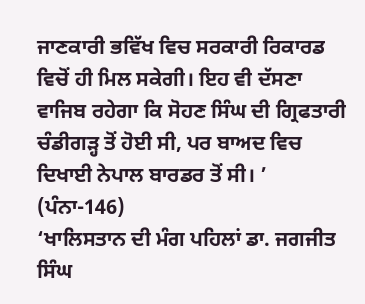ਜਾਣਕਾਰੀ ਭਵਿੱਖ ਵਿਚ ਸਰਕਾਰੀ ਰਿਕਾਰਡ ਵਿਚੋਂ ਹੀ ਮਿਲ ਸਕੇਗੀ। ਇਹ ਵੀ ਦੱਸਣਾ ਵਾਜਿਬ ਰਹੇਗਾ ਕਿ ਸੋਹਣ ਸਿੰਘ ਦੀ ਗ੍ਰਿਫਤਾਰੀ ਚੰਡੀਗੜ੍ਹ ਤੋਂ ਹੋਈ ਸੀ, ਪਰ ਬਾਅਦ ਵਿਚ ਦਿਖਾਈ ਨੇਪਾਲ ਬਾਰਡਰ ਤੋਂ ਸੀ। ’ (ਪੰਨਾ-146)
‘ਖਾਲਿਸਤਾਨ ਦੀ ਮੰਗ ਪਹਿਲਾਂ ਡਾ. ਜਗਜੀਤ ਸਿੰਘ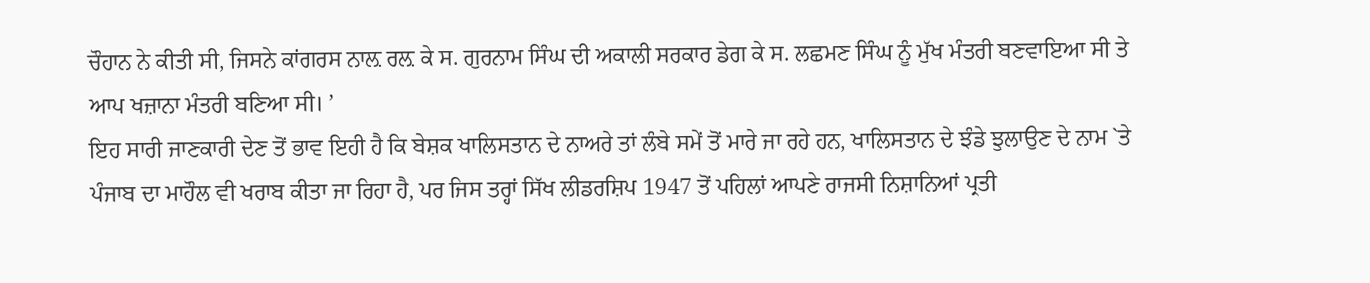ਚੌਹਾਨ ਨੇ ਕੀਤੀ ਸੀ, ਜਿਸਨੇ ਕਾਂਗਰਸ ਨਾਲ਼ ਰਲ਼ ਕੇ ਸ. ਗੁਰਨਾਮ ਸਿੰਘ ਦੀ ਅਕਾਲੀ ਸਰਕਾਰ ਡੇਗ ਕੇ ਸ. ਲਛਮਣ ਸਿੰਘ ਨੂੰ ਮੁੱਖ ਮੰਤਰੀ ਬਣਵਾਇਆ ਸੀ ਤੇ ਆਪ ਖਜ਼ਾਨਾ ਮੰਤਰੀ ਬਣਿਆ ਸੀ। ’
ਇਹ ਸਾਰੀ ਜਾਣਕਾਰੀ ਦੇਣ ਤੋਂ ਭਾਵ ਇਹੀ ਹੈ ਕਿ ਬੇਸ਼ਕ ਖਾਲਿਸਤਾਨ ਦੇ ਨਾਅਰੇ ਤਾਂ ਲੰਬੇ ਸਮੇਂ ਤੋਂ ਮਾਰੇ ਜਾ ਰਹੇ ਹਨ, ਖਾਲਿਸਤਾਨ ਦੇ ਝੰਡੇ ਝੁਲਾਉਣ ਦੇ ਨਾਮ `ਤੇ ਪੰਜਾਬ ਦਾ ਮਾਹੌਲ ਵੀ ਖਰਾਬ ਕੀਤਾ ਜਾ ਰਿਹਾ ਹੈ, ਪਰ ਜਿਸ ਤਰ੍ਹਾਂ ਸਿੱਖ ਲੀਡਰਸ਼ਿਪ 1947 ਤੋਂ ਪਹਿਲਾਂ ਆਪਣੇ ਰਾਜਸੀ ਨਿਸ਼ਾਨਿਆਂ ਪ੍ਰਤੀ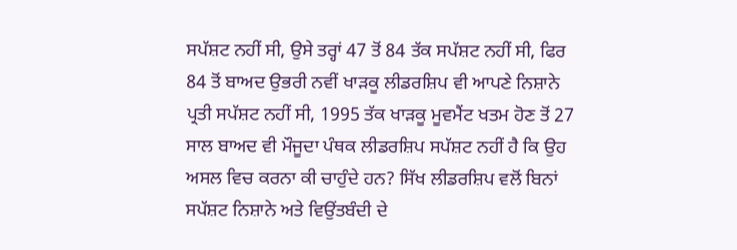ਸਪੱਸ਼ਟ ਨਹੀਂ ਸੀ, ਉਸੇ ਤਰ੍ਹਾਂ 47 ਤੋਂ 84 ਤੱਕ ਸਪੱਸ਼ਟ ਨਹੀਂ ਸੀ, ਫਿਰ 84 ਤੋਂ ਬਾਅਦ ਉਭਰੀ ਨਵੀਂ ਖਾੜਕੂ ਲੀਡਰਸ਼ਿਪ ਵੀ ਆਪਣੇ ਨਿਸ਼ਾਨੇ ਪ੍ਰਤੀ ਸਪੱਸ਼ਟ ਨਹੀਂ ਸੀ, 1995 ਤੱਕ ਖਾੜਕੂ ਮੂਵਮੈਂਟ ਖਤਮ ਹੋਣ ਤੋਂ 27 ਸਾਲ ਬਾਅਦ ਵੀ ਮੌਜੂਦਾ ਪੰਥਕ ਲੀਡਰਸ਼ਿਪ ਸਪੱਸ਼ਟ ਨਹੀਂ ਹੈ ਕਿ ਉਹ ਅਸਲ ਵਿਚ ਕਰਨਾ ਕੀ ਚਾਹੁੰਦੇ ਹਨ? ਸਿੱਖ ਲੀਡਰਸ਼ਿਪ ਵਲੋਂ ਬਿਨਾਂ ਸਪੱਸ਼ਟ ਨਿਸ਼ਾਨੇ ਅਤੇ ਵਿਉਂਤਬੰਦੀ ਦੇ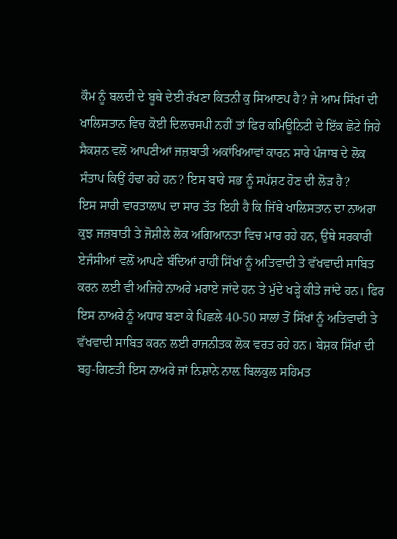ਕੌਮ ਨੂੰ ਬਲਦੀ ਦੇ ਬੂਥੇ ਦੇਈ ਰੱਖਣਾ ਕਿਤਨੀ ਕੁ ਸਿਆਣਪ ਹੈ? ਜੇ ਆਮ ਸਿੱਖਾਂ ਦੀ ਖਾਲਿਸਤਾਨ ਵਿਚ ਕੋਈ ਦਿਲਚਸਪੀ ਨਹੀਂ ਤਾਂ ਫਿਰ ਕਮਿਊਨਿਟੀ ਦੇ ਇੱਕ ਛੋਟੇ ਜਿਹੇ ਸੈਕਸ਼ਨ ਵਲੋਂ ਆਪਣੀਆਂ ਜਜ਼ਬਾਤੀ ਅਕਾਂਖਿਆਵਾਂ ਕਾਰਨ ਸਾਰੇ ਪੰਜਾਬ ਦੇ ਲੋਕ ਸੰਤਾਪ ਕਿਉਂ ਹੰਢਾ ਰਹੇ ਹਨ? ਇਸ ਬਾਰੇ ਸਭ ਨੂੰ ਸਪੱਸ਼ਟ ਹੋਣ ਦੀ ਲੋੜ ਹੈ?
ਇਸ ਸਾਰੀ ਵਾਰਤਾਲਾਪ ਦਾ ਸਾਰ ਤੱਤ ਇਹੀ ਹੈ ਕਿ ਜਿੱਥੇ ਖਾਲਿਸਤਾਨ ਦਾ ਨਾਅਰਾ ਕੁਝ ਜਜ਼ਬਾਤੀ ਤੇ ਜੋਸ਼ੀਲੇ ਲੋਕ ਅਗਿਆਨਤਾ ਵਿਚ ਮਾਰ ਰਹੇ ਹਨ, ਉਥੇ ਸਰਕਾਰੀ ਏਜੰਸੀਆਂ ਵਲੋਂ ਆਪਣੇ ਬੰਦਿਆਂ ਰਾਹੀਂ ਸਿੱਖਾਂ ਨੂੰ ਅਤਿਵਾਦੀ ਤੇ ਵੱਖਵਾਦੀ ਸਾਬਿਤ ਕਰਨ ਲਈ ਵੀ ਅਜਿਹੇ ਨਾਅਰੇ ਮਰਾਏ ਜਾਂਦੇ ਹਨ ਤੇ ਮੁੱਦੇ ਖੜ੍ਹੇ ਕੀਤੇ ਜਾਂਦੇ ਹਨ। ਫਿਰ ਇਸ ਨਾਅਰੇ ਨੂੰ ਅਧਾਰ ਬਣਾ ਕੇ ਪਿਛਲੇ 40-50 ਸਾਲਾਂ ਤੋਂ ਸਿੱਖਾਂ ਨੂੰ ਅਤਿਵਾਦੀ ਤੇ ਵੱਖਵਾਦੀ ਸਾਬਿਤ ਕਰਨ ਲਈ ਰਾਜਨੀਤਕ ਲੋਕ ਵਰਤ ਰਹੇ ਹਨ। ਬੇਸ਼ਕ ਸਿੱਖਾਂ ਦੀ ਬਹੁ-ਗਿਣਤੀ ਇਸ ਨਾਅਰੇ ਜਾਂ ਨਿਸ਼ਾਨੇ ਨਾਲ਼ ਬਿਲਕੁਲ ਸਹਿਮਤ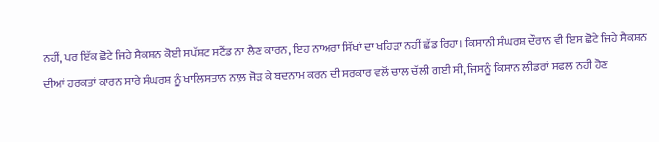ਨਹੀਂ, ਪਰ ਇੱਕ ਛੋਟੇ ਜਿਹੇ ਸੈਕਸ਼ਨ ਕੋਈ ਸਪੱਸ਼ਟ ਸਟੈਂਡ ਨਾ ਲੈਣ ਕਾਰਨ, ਇਹ ਨਾਅਰਾ ਸਿੱਖਾਂ ਦਾ ਖਹਿੜਾ ਨਹੀਂ ਛੱਡ ਰਿਹਾ। ਕਿਸਾਨੀ ਸੰਘਰਸ਼ ਦੌਰਾਨ ਵੀ ਇਸ ਛੋਟੇ ਜਿਹੇ ਸੈਕਸ਼ਨ ਦੀਆਂ ਹਰਕਤਾਂ ਕਾਰਨ ਸਾਰੇ ਸੰਘਰਸ਼ ਨੂੰ ਖਾਲਿਸਤਾਨ ਨਾਲ਼ ਜੋੜ ਕੇ ਬਦਨਾਮ ਕਰਨ ਦੀ ਸਰਕਾਰ ਵਲੋਂ ਚਾਲ ਚੱਲੀ ਗਈ ਸੀ, ਜਿਸਨੂੰ ਕਿਸਾਨ ਲੀਡਰਾਂ ਸਫਲ ਨਹੀ ਹੋਣ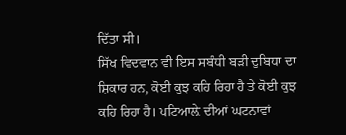ਦਿੱਤਾ ਸੀ।
ਸਿੱਖ ਵਿਦਵਾਨ ਵੀ ਇਸ ਸਬੰਧੀ ਬੜੀ ਦੁਬਿਧਾ ਦਾ ਸ਼ਿਕਾਰ ਹਨ, ਕੋਈ ਕੁਝ ਕਹਿ ਰਿਹਾ ਹੈ ਤੇ ਕੋਈ ਕੁਝ ਕਹਿ ਰਿਹਾ ਹੈ। ਪਟਿਆਲ਼ੇ ਦੀਆਂ ਘਟਨਾਵਾਂ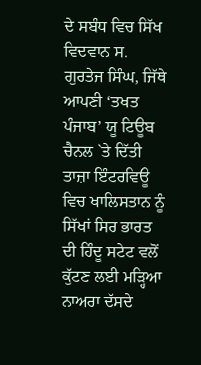ਦੇ ਸਬੰਧ ਵਿਚ ਸਿੱਖ ਵਿਦਵਾਨ ਸ. ਗੁਰਤੇਜ ਸਿੰਘ, ਜਿੱਥੇ ਆਪਣੀ ‘ਤਖਤ ਪੰਜਾਬ’ ਯੂ ਟਿਊਬ ਚੈਨਲ `ਤੇ ਦਿੱਤੀ ਤਾਜ਼ਾ ਇੰਟਰਵਿਊ ਵਿਚ ਖਾਲਿਸਤਾਨ ਨੂੰ ਸਿੱਖਾਂ ਸਿਰ ਭਾਰਤ ਦੀ ਹਿੰਦੂ ਸਟੇਟ ਵਲੋਂ ਕੁੱਟਣ ਲਈ ਮੜ੍ਹਿਆ ਨਾਅਰਾ ਦੱਸਦੇ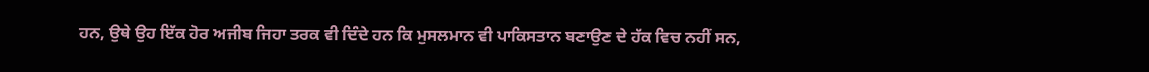ਹਨ, ਉਥੇ ਉਹ ਇੱਕ ਹੋਰ ਅਜੀਬ ਜਿਹਾ ਤਰਕ ਵੀ ਦਿੰਦੇ ਹਨ ਕਿ ਮੁਸਲਮਾਨ ਵੀ ਪਾਕਿਸਤਾਨ ਬਣਾਉਣ ਦੇ ਹੱਕ ਵਿਚ ਨਹੀਂ ਸਨ,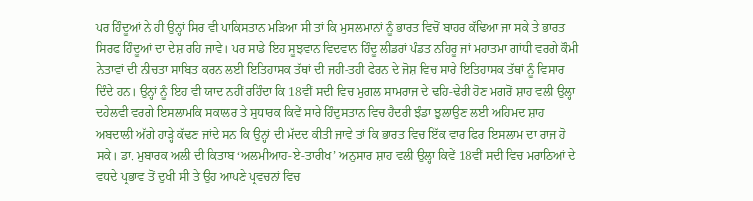ਪਰ ਹਿੰਦੂਆਂ ਨੇ ਹੀ ਉਨ੍ਹਾਂ ਸਿਰ ਵੀ ਪਾਕਿਸਤਾਨ ਮੜਿਆ ਸੀ ਤਾਂ ਕਿ ਮੁਸਲਮਾਨਾਂ ਨੂੰ ਭਾਰਤ ਵਿਚੋਂ ਬਾਹਰ ਕੱਢਿਆ ਜਾ ਸਕੇ ਤੇ ਭਾਰਤ ਸਿਰਫ ਹਿੰਦੂਆਂ ਦਾ ਦੇਸ਼ ਰਹਿ ਜਾਵੇ। ਪਰ ਸਾਡੇ ਇਹ ਸੂਝਵਾਨ ਵਿਦਵਾਨ ਹਿੰਦੂ ਲੀਡਰਾਂ ਪੰਡਤ ਨਹਿਰੂ ਜਾਂ ਮਹਾਤਮਾ ਗਾਂਧੀ ਵਰਗੇ ਕੌਮੀ ਨੇਤਾਵਾਂ ਦੀ ਨੀਚਤਾ ਸਾਬਿਤ ਕਰਨ ਲਈ ਇਤਿਹਾਸਕ ਤੱਥਾਂ ਦੀ ਜਹੀ-ਤਹੀ ਫੇਰਨ ਦੇ ਜੋਸ਼ ਵਿਚ ਸਾਰੇ ਇਤਿਹਾਸਕ ਤੱਥਾਂ ਨੂੰ ਵਿਸਾਰ ਦਿੰਦੇ ਹਨ। ਉਨ੍ਹਾਂ ਨੂੰ ਇਹ ਵੀ ਯਾਦ ਨਹੀਂ ਰਹਿੰਦਾ ਕਿ 18ਵੀਂ ਸਦੀ ਵਿਚ ਮੁਗਲ ਸਾਮਰਾਜ ਦੇ ਢਹਿ-ਢੇਰੀ ਹੋਣ ਮਗਰੋਂ ਸ਼ਾਹ ਵਲੀ ਉਲ੍ਹਾ ਦਹੇਲਵੀ ਵਰਗੇ ਇਸਲਾਮਕਿ ਸਕਾਲਰ ਤੇ ਸੁਧਾਰਕ ਕਿਵੇਂ ਸਾਰੇ ਹਿੰਦੁਸਤਾਨ ਵਿਚ ਹੈਦਰੀ ਝੰਡਾ ਝੁਲਾਉਣ ਲਈ ਅਹਿਮਦ ਸ਼ਾਹ ਅਬਦਾਲੀ ਅੱਗੇ ਹਾੜ੍ਹੇ ਕੱਢਣ ਜਾਂਦੇ ਸਨ ਕਿ ਉਨ੍ਹਾਂ ਦੀ ਮੱਦਦ ਕੀਤੀ ਜਾਵੇ ਤਾਂ ਕਿ ਭਾਰਤ ਵਿਚ ਇੱਕ ਵਾਰ ਫਿਰ ਇਸਲਾਮ ਦਾ ਰਾਜ ਹੋ ਸਕੇ। ਡਾ. ਮੁਬਾਰਕ ਅਲੀ ਦੀ ਕਿਤਾਬ ‘ਅਲਮੀਆਹ-ਏ-ਤਾਰੀਖ’ ਅਨੁਸਾਰ ਸ਼ਾਹ ਵਲੀ ਉਲ੍ਹਾ ਕਿਵੇਂ 18ਵੀਂ ਸਦੀ ਵਿਚ ਮਰਾਠਿਆਂ ਦੇ ਵਧਦੇ ਪ੍ਰਭਾਵ ਤੋਂ ਦੁਖੀ ਸੀ ਤੇ ਉਹ ਆਪਣੇ ਪ੍ਰਵਚਨਾਂ ਵਿਚ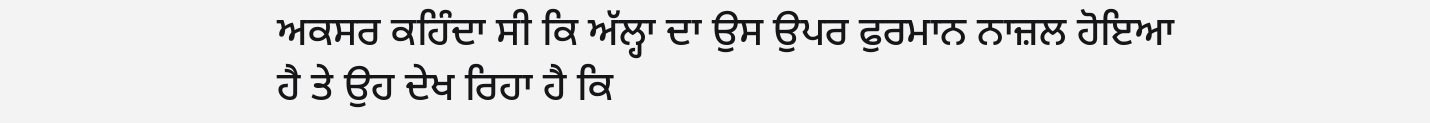ਅਕਸਰ ਕਹਿੰਦਾ ਸੀ ਕਿ ਅੱਲ੍ਹਾ ਦਾ ਉਸ ਉਪਰ ਫੁਰਮਾਨ ਨਾਜ਼ਲ ਹੋਇਆ ਹੈ ਤੇ ਉਹ ਦੇਖ ਰਿਹਾ ਹੈ ਕਿ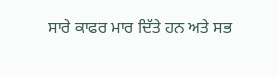ਸਾਰੇ ਕਾਫਰ ਮਾਰ ਦਿੱਤੇ ਹਨ ਅਤੇ ਸਭ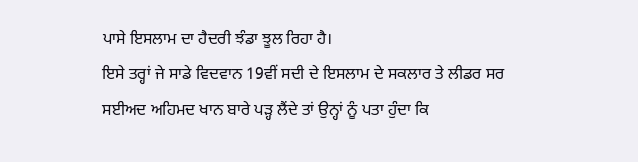ਪਾਸੇ ਇਸਲਾਮ ਦਾ ਹੈਦਰੀ ਝੰਡਾ ਝੂਲ ਰਿਹਾ ਹੈ।
ਇਸੇ ਤਰ੍ਹਾਂ ਜੇ ਸਾਡੇ ਵਿਦਵਾਨ 19ਵੀਂ ਸਦੀ ਦੇ ਇਸਲਾਮ ਦੇ ਸਕਲਾਰ ਤੇ ਲੀਡਰ ਸਰ ਸਈਅਦ ਅਹਿਮਦ ਖਾਨ ਬਾਰੇ ਪੜ੍ਹ ਲੈਂਦੇ ਤਾਂ ਉਨ੍ਹਾਂ ਨੂੰ ਪਤਾ ਹੁੰਦਾ ਕਿ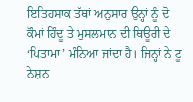ਇਤਿਹਸਾਕ ਤੱਥਾਂ ਅਨੁਸਾਰ ਉਨ੍ਹਾਂ ਨੂੰ ਦੋ ਕੌਮਾਂ ਹਿੰਦੂ ਤੇ ਮੁਸਲਮਾਨ ਦੀ ਥਿਊਰੀ ਦੇ ‘ਪਿਤਾਮਾ’ ਮੰਨਿਆ ਜਾਂਦਾ ਹੈ। ਜਿਨ੍ਹਾਂ ਨੇ ਟੂ ਨੇਸ਼ਨ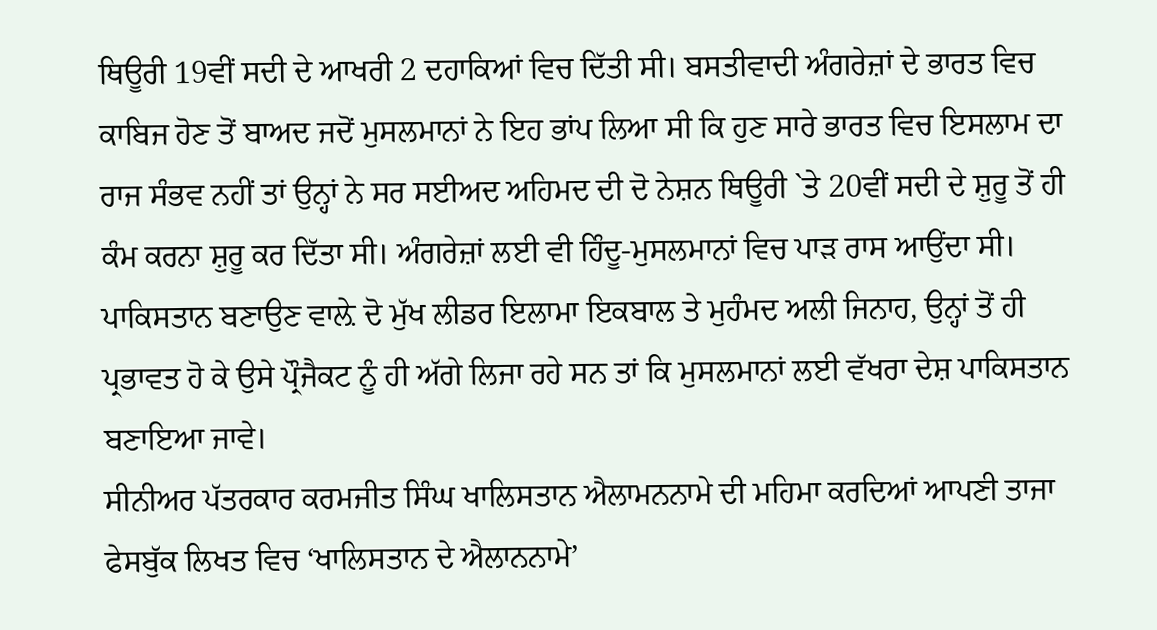ਥਿਊਰੀ 19ਵੀਂ ਸਦੀ ਦੇ ਆਖਰੀ 2 ਦਹਾਕਿਆਂ ਵਿਚ ਦਿੱਤੀ ਸੀ। ਬਸਤੀਵਾਦੀ ਅੰਗਰੇਜ਼ਾਂ ਦੇ ਭਾਰਤ ਵਿਚ ਕਾਬਿਜ ਹੋਣ ਤੋਂ ਬਾਅਦ ਜਦੋਂ ਮੁਸਲਮਾਨਾਂ ਨੇ ਇਹ ਭਾਂਪ ਲਿਆ ਸੀ ਕਿ ਹੁਣ ਸਾਰੇ ਭਾਰਤ ਵਿਚ ਇਸਲਾਮ ਦਾ ਰਾਜ ਸੰਭਵ ਨਹੀਂ ਤਾਂ ਉਨ੍ਹਾਂ ਨੇ ਸਰ ਸਈਅਦ ਅਹਿਮਦ ਦੀ ਦੋ ਨੇਸ਼ਨ ਥਿਊਰੀ `ਤੇ 20ਵੀਂ ਸਦੀ ਦੇ ਸ਼ੁਰੂ ਤੋਂ ਹੀ ਕੰਮ ਕਰਨਾ ਸ਼ੁਰੂ ਕਰ ਦਿੱਤਾ ਸੀ। ਅੰਗਰੇਜ਼ਾਂ ਲਈ ਵੀ ਹਿੰਦੂ-ਮੁਸਲਮਾਨਾਂ ਵਿਚ ਪਾੜ ਰਾਸ ਆਉਂਦਾ ਸੀ। ਪਾਕਿਸਤਾਨ ਬਣਾਉਣ ਵਾਲ਼ੇ ਦੋ ਮੁੱਖ ਲੀਡਰ ਇਲਾਮਾ ਇਕਬਾਲ ਤੇ ਮੁਹੰਮਦ ਅਲੀ ਜਿਨਾਹ, ਉਨ੍ਹਾਂ ਤੋਂ ਹੀ ਪ੍ਰਭਾਵਤ ਹੋ ਕੇ ਉਸੇ ਪ੍ਰੌਜੈਕਟ ਨੂੰ ਹੀ ਅੱਗੇ ਲਿਜਾ ਰਹੇ ਸਨ ਤਾਂ ਕਿ ਮੁਸਲਮਾਨਾਂ ਲਈ ਵੱਖਰਾ ਦੇਸ਼ ਪਾਕਿਸਤਾਨ ਬਣਾਇਆ ਜਾਵੇ।
ਸੀਨੀਅਰ ਪੱਤਰਕਾਰ ਕਰਮਜੀਤ ਸਿੰਘ ਖਾਲਿਸਤਾਨ ਐਲਾਮਨਨਾਮੇ ਦੀ ਮਹਿਮਾ ਕਰਦਿਆਂ ਆਪਣੀ ਤਾਜਾ ਫੇਸਬੁੱਕ ਲਿਖਤ ਵਿਚ ‘ਖਾਲਿਸਤਾਨ ਦੇ ਐਲਾਨਨਾਮੇ’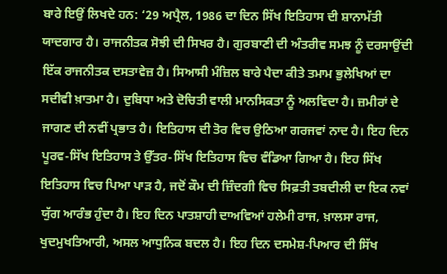ਬਾਰੇ ਇਉਂ ਲਿਖਦੇ ਹਨ: ‘29 ਅਪ੍ਰੈਲ, 1986 ਦਾ ਦਿਨ ਸਿੱਖ ਇਤਿਹਾਸ ਦੀ ਸ਼ਾਨਾਮੱਤੀ ਯਾਦਗਾਰ ਹੈ। ਰਾਜਨੀਤਕ ਸੋਝੀ ਦੀ ਸਿਖਰ ਹੈ। ਗੁਰਬਾਣੀ ਦੀ ਅੰਤਰੀਵ ਸਮਝ ਨੂੰ ਦਰਸਾਉਂਦੀ ਇੱਕ ਰਾਜਨੀਤਕ ਦਸਤਾਵੇਜ਼ ਹੈ। ਸਿਆਸੀ ਮੰਜ਼ਿਲ ਬਾਰੇ ਪੈਦਾ ਕੀਤੇ ਤਮਾਮ ਭੁਲੇਖਿਆਂ ਦਾ ਸਦੀਵੀ ਖ਼ਾਤਮਾ ਹੈ। ਦੁਬਿਧਾ ਅਤੇ ਦੋਚਿਤੀ ਵਾਲੀ ਮਾਨਸਿਕਤਾ ਨੂੰ ਅਲਵਿਦਾ ਹੈ। ਜ਼ਮੀਰਾਂ ਦੇ ਜਾਗਣ ਦੀ ਨਵੀਂ ਪ੍ਰਭਾਤ ਹੈ। ਇਤਿਹਾਸ ਦੀ ਤੋਰ ਵਿਚ ਉਠਿਆ ਗਰਜਵਾਂ ਨਾਦ ਹੈ। ਇਹ ਦਿਨ ਪੂਰਵ-ਸਿੱਖ ਇਤਿਹਾਸ ਤੇ ਉੱਤਰ-ਸਿੱਖ ਇਤਿਹਾਸ ਵਿਚ ਵੰਡਿਆ ਗਿਆ ਹੈ। ਇਹ ਸਿੱਖ ਇਤਿਹਾਸ ਵਿਚ ਪਿਆ ਪਾੜ ਹੈ, ਜਦੋਂ ਕੌਮ ਦੀ ਜ਼ਿੰਦਗੀ ਵਿਚ ਸਿਫ਼ਤੀ ਤਬਦੀਲੀ ਦਾ ਇਕ ਨਵਾਂ ਯੁੱਗ ਆਰੰਭ ਹੁੰਦਾ ਹੈ। ਇਹ ਦਿਨ ਪਾਤਸ਼ਾਹੀ ਦਾਅਵਿਆਂ ਹਲੇਮੀ ਰਾਜ, ਖ਼ਾਲਸਾ ਰਾਜ, ਖੁਦਮੁਖਤਿਆਰੀ, ਅਸਲ ਆਧੁਨਿਕ ਬਦਲ ਹੈ। ਇਹ ਦਿਨ ਦਸਮੇਸ਼-ਪਿਆਰ ਦੀ ਸਿੱਖ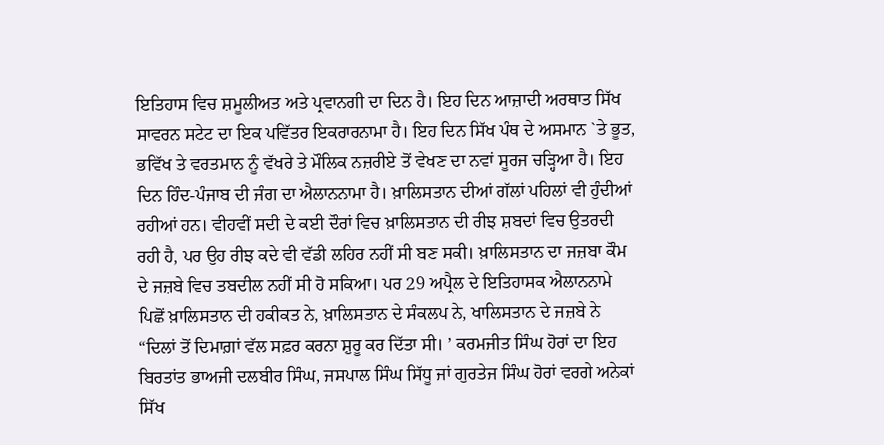ਇਤਿਹਾਸ ਵਿਚ ਸ਼ਮੂਲੀਅਤ ਅਤੇ ਪ੍ਰਵਾਨਗੀ ਦਾ ਦਿਨ ਹੈ। ਇਹ ਦਿਨ ਆਜ਼ਾਦੀ ਅਰਥਾਤ ਸਿੱਖ ਸਾਵਰਨ ਸਟੇਟ ਦਾ ਇਕ ਪਵਿੱਤਰ ਇਕਰਾਰਨਾਮਾ ਹੈ। ਇਹ ਦਿਨ ਸਿੱਖ ਪੰਥ ਦੇ ਅਸਮਾਨ `ਤੇ ਭੂਤ, ਭਵਿੱਖ ਤੇ ਵਰਤਮਾਨ ਨੂੰ ਵੱਖਰੇ ਤੇ ਮੌਲਿਕ ਨਜ਼ਰੀਏ ਤੋਂ ਵੇਖਣ ਦਾ ਨਵਾਂ ਸੂਰਜ ਚੜ੍ਹਿਆ ਹੈ। ਇਹ ਦਿਨ ਹਿੰਦ-ਪੰਜਾਬ ਦੀ ਜੰਗ ਦਾ ਐਲਾਨਨਾਮਾ ਹੈ। ਖ਼ਾਲਿਸਤਾਨ ਦੀਆਂ ਗੱਲਾਂ ਪਹਿਲਾਂ ਵੀ ਹੁੰਦੀਆਂ ਰਹੀਆਂ ਹਨ। ਵੀਹਵੀਂ ਸਦੀ ਦੇ ਕਈ ਦੌਰਾਂ ਵਿਚ ਖ਼ਾਲਿਸਤਾਨ ਦੀ ਰੀਝ ਸ਼ਬਦਾਂ ਵਿਚ ਉਤਰਦੀ ਰਹੀ ਹੈ, ਪਰ ਉਹ ਰੀਝ ਕਦੇ ਵੀ ਵੱਡੀ ਲਹਿਰ ਨਹੀਂ ਸੀ ਬਣ ਸਕੀ। ਖ਼ਾਲਿਸਤਾਨ ਦਾ ਜਜ਼ਬਾ ਕੌਮ ਦੇ ਜਜ਼ਬੇ ਵਿਚ ਤਬਦੀਲ ਨਹੀਂ ਸੀ ਹੋ ਸਕਿਆ। ਪਰ 29 ਅਪ੍ਰੈਲ ਦੇ ਇਤਿਹਾਸਕ ਐਲਾਨਨਾਮੇ ਪਿਛੋਂ ਖ਼ਾਲਿਸਤਾਨ ਦੀ ਹਕੀਕਤ ਨੇ, ਖ਼ਾਲਿਸਤਾਨ ਦੇ ਸੰਕਲਪ ਨੇ, ਖਾਲਿਸਤਾਨ ਦੇ ਜਜ਼ਬੇ ਨੇ “ਦਿਲਾਂ ਤੋਂ ਦਿਮਾਗ਼ਾਂ ਵੱਲ ਸਫ਼ਰ ਕਰਨਾ ਸ਼ੁਰੂ ਕਰ ਦਿੱਤਾ ਸੀ। ’ ਕਰਮਜੀਤ ਸਿੰਘ ਹੋਰਾਂ ਦਾ ਇਹ ਬਿਰਤਾਂਤ ਭਾਅਜੀ ਦਲਬੀਰ ਸਿੰਘ, ਜਸਪਾਲ ਸਿੰਘ ਸਿੱਧੂ ਜਾਂ ਗੁਰਤੇਜ ਸਿੰਘ ਹੋਰਾਂ ਵਰਗੇ ਅਨੇਕਾਂ ਸਿੱਖ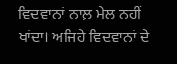ਵਿਦਵਾਨਾਂ ਨਾਲ਼ ਮੇਲ ਨਹੀਂ ਖਾਂਦਾ। ਅਜਿਹੇ ਵਿਦਵਾਨਾਂ ਦੇ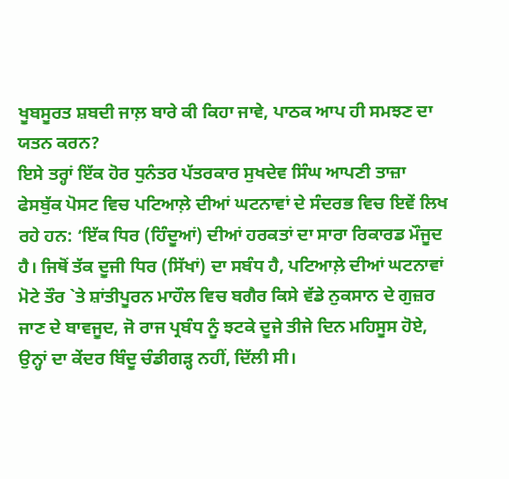ਖੂਬਸੂਰਤ ਸ਼ਬਦੀ ਜਾਲ਼ ਬਾਰੇ ਕੀ ਕਿਹਾ ਜਾਵੇ, ਪਾਠਕ ਆਪ ਹੀ ਸਮਝਣ ਦਾ ਯਤਨ ਕਰਨ?
ਇਸੇ ਤਰ੍ਹਾਂ ਇੱਕ ਹੋਰ ਧੁਨੰਤਰ ਪੱਤਰਕਾਰ ਸੁਖਦੇਵ ਸਿੰਘ ਆਪਣੀ ਤਾਜ਼ਾ ਫੇਸਬੁੱਕ ਪੋਸਟ ਵਿਚ ਪਟਿਆਲ਼ੇ ਦੀਆਂ ਘਟਨਾਵਾਂ ਦੇ ਸੰਦਰਭ ਵਿਚ ਇਵੇਂ ਲਿਖ ਰਹੇ ਹਨ: ‘ਇੱਕ ਧਿਰ (ਹਿੰਦੂਆਂ) ਦੀਆਂ ਹਰਕਤਾਂ ਦਾ ਸਾਰਾ ਰਿਕਾਰਡ ਮੌਜੂਦ ਹੈ। ਜਿਥੋਂ ਤੱਕ ਦੂਜੀ ਧਿਰ (ਸਿੱਖਾਂ) ਦਾ ਸਬੰਧ ਹੈ, ਪਟਿਆਲ਼ੇ ਦੀਆਂ ਘਟਨਾਵਾਂ ਮੋਟੇ ਤੌਰ `ਤੇ ਸ਼ਾਂਤੀਪੂਰਨ ਮਾਹੌਲ ਵਿਚ ਬਗੈਰ ਕਿਸੇ ਵੱਡੇ ਨੁਕਸਾਨ ਦੇ ਗੁਜ਼ਰ ਜਾਣ ਦੇ ਬਾਵਜੂਦ, ਜੋ ਰਾਜ ਪ੍ਰਬੰਧ ਨੂੰ ਝਟਕੇ ਦੂਜੇ ਤੀਜੇ ਦਿਨ ਮਹਿਸੂਸ ਹੋਏ, ਉਨ੍ਹਾਂ ਦਾ ਕੇਂਦਰ ਬਿੰਦੂ ਚੰਡੀਗੜ੍ਹ ਨਹੀਂ, ਦਿੱਲੀ ਸੀ।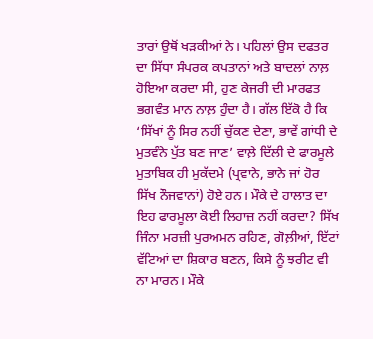ਤਾਰਾਂ ਉਥੋਂ ਖੜਕੀਆਂ ਨੇ। ਪਹਿਲਾਂ ਉਸ ਦਫਤਰ ਦਾ ਸਿੱਧਾ ਸੰਪਰਕ ਕਪਤਾਨਾਂ ਅਤੇ ਬਾਦਲਾਂ ਨਾਲ਼ ਹੋਇਆ ਕਰਦਾ ਸੀ, ਹੁਣ ਕੇਜਰੀ ਦੀ ਮਾਰਫਤ ਭਗਵੰਤ ਮਾਨ ਨਾਲ਼ ਹੁੰਦਾ ਹੈ। ਗੱਲ ਇੱਕੋ ਹੈ ਕਿ ‘ਸਿੱਖਾਂ ਨੂੰ ਸਿਰ ਨਹੀਂ ਚੁੱਕਣ ਦੇਣਾ, ਭਾਵੇਂ ਗਾਂਧੀ ਦੇ ਮੁਤਵੰਨੇ ਪੁੱਤ ਬਣ ਜਾਣ’ ਵਾਲ਼ੇ ਦਿੱਲੀ ਦੇ ਫਾਰਮੂਲੇ ਮੁਤਾਬਿਕ ਹੀ ਮੁਕੱਦਮੇ (ਪ੍ਰਵਾਨੇ, ਭਾਨੇ ਜਾਂ ਹੋਰ ਸਿੱਖ ਨੌਜਵਾਨਾਂ) ਹੋਏ ਹਨ। ਮੌਕੇ ਦੇ ਹਾਲਾਤ ਦਾ ਇਹ ਫਾਰਮੂਲਾ ਕੋਈ ਲਿਹਾਜ਼ ਨਹੀਂ ਕਰਦਾ? ਸਿੱਖ ਜਿੰਨਾ ਮਰਜ਼ੀ ਪੁਰਅਮਨ ਰਹਿਣ, ਗੋਲ਼ੀਆਂ, ਇੱਟਾਂ ਵੱਟਿਆਂ ਦਾ ਸ਼ਿਕਾਰ ਬਣਨ, ਕਿਸੇ ਨੂੰ ਝਰੀਟ ਵੀ ਨਾ ਮਾਰਨ। ਮੌਕੇ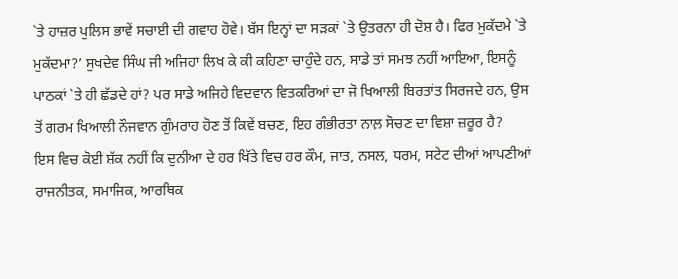`ਤੇ ਹਾਜ਼ਰ ਪੁਲਿਸ ਭਾਵੇਂ ਸਚਾਈ ਦੀ ਗਵਾਹ ਹੋਵੇ। ਬੱਸ ਇਨ੍ਹਾਂ ਦਾ ਸੜਕਾਂ `ਤੇ ਉਤਰਨਾ ਹੀ ਦੋਸ਼ ਹੈ। ਫਿਰ ਮੁਕੱਦਮੇ `ਤੇ ਮੁਕੱਦਮਾ?’ ਸੁਖਦੇਵ ਸਿੰਘ ਜੀ ਅਜਿਹਾ ਲਿਖ ਕੇ ਕੀ ਕਹਿਣਾ ਚਾਹੁੰਦੇ ਹਨ, ਸਾਡੇ ਤਾਂ ਸਮਝ ਨਹੀਂ ਆਇਆ, ਇਸਨੂੰ ਪਾਠਕਾਂ `ਤੇ ਹੀ ਛੱਡਦੇ ਹਾਂ? ਪਰ ਸਾਡੇ ਅਜਿਹੇ ਵਿਦਵਾਨ ਵਿਤਕਰਿਆਂ ਦਾ ਜੋ ਖਿਆਲੀ ਬਿਰਤਾਂਤ ਸਿਰਜਦੇ ਹਨ, ਉਸ ਤੋਂ ਗਰਮ ਖਿਆਲੀ ਨੌਜਵਾਨ ਗੁੰਮਰਾਹ ਹੋਣ ਤੋਂ ਕਿਵੇਂ ਬਚਣ, ਇਹ ਗੰਭੀਰਤਾ ਨਾਲ਼ ਸੋਚਣ ਦਾ ਵਿਸ਼ਾ ਜ਼ਰੂਰ ਹੈ?
ਇਸ ਵਿਚ ਕੋਈ ਸ਼ੱਕ ਨਹੀਂ ਕਿ ਦੁਨੀਆ ਦੇ ਹਰ ਖਿੱਤੇ ਵਿਚ ਹਰ ਕੌਮ, ਜਾਤ, ਨਸਲ, ਧਰਮ, ਸਟੇਟ ਦੀਆਂ ਆਪਣੀਆਂ ਰਾਜਨੀਤਕ, ਸਮਾਜਿਕ, ਆਰਥਿਕ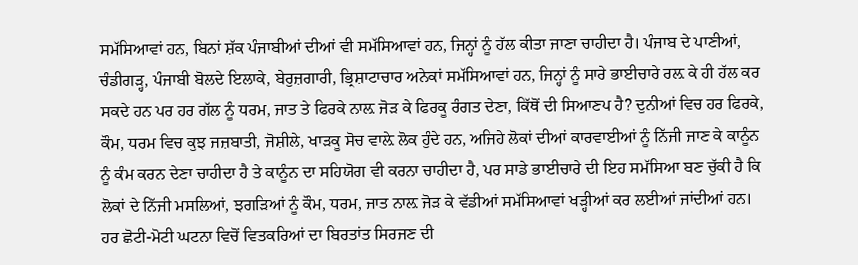ਸਮੱਸਿਆਵਾਂ ਹਨ, ਬਿਨਾਂ ਸ਼ੱਕ ਪੰਜਾਬੀਆਂ ਦੀਆਂ ਵੀ ਸਮੱਸਿਆਵਾਂ ਹਨ, ਜਿਨ੍ਹਾਂ ਨੂੰ ਹੱਲ ਕੀਤਾ ਜਾਣਾ ਚਾਹੀਦਾ ਹੈ। ਪੰਜਾਬ ਦੇ ਪਾਣੀਆਂ, ਚੰਡੀਗੜ੍ਹ, ਪੰਜਾਬੀ ਬੋਲਦੇ ਇਲਾਕੇ, ਬੇਰੁਜ਼ਗਾਰੀ, ਭ੍ਰਿਸ਼ਾਟਾਚਾਰ ਅਨੇਕਾਂ ਸਮੱਸਿਆਵਾਂ ਹਨ, ਜਿਨ੍ਹਾਂ ਨੂੰ ਸਾਰੇ ਭਾਈਚਾਰੇ ਰਲ਼ ਕੇ ਹੀ ਹੱਲ ਕਰ ਸਕਦੇ ਹਨ ਪਰ ਹਰ ਗੱਲ ਨੂੰ ਧਰਮ, ਜਾਤ ਤੇ ਫਿਰਕੇ ਨਾਲ਼ ਜੋੜ ਕੇ ਫਿਰਕੂ ਰੰਗਤ ਦੇਣਾ, ਕਿੱਥੋਂ ਦੀ ਸਿਆਣਪ ਹੈ? ਦੁਨੀਆਂ ਵਿਚ ਹਰ ਫਿਰਕੇ, ਕੌਮ, ਧਰਮ ਵਿਚ ਕੁਝ ਜਜ਼ਬਾਤੀ, ਜੋਸ਼ੀਲੇ, ਖਾੜਕੂ ਸੋਚ ਵਾਲ਼ੇ ਲੋਕ ਹੁੰਦੇ ਹਨ, ਅਜਿਹੇ ਲੋਕਾਂ ਦੀਆਂ ਕਾਰਵਾਈਆਂ ਨੂੰ ਨਿੱਜੀ ਜਾਣ ਕੇ ਕਾਨੂੰਨ ਨੂੰ ਕੰਮ ਕਰਨ ਦੇਣਾ ਚਾਹੀਦਾ ਹੈ ਤੇ ਕਾਨੂੰਨ ਦਾ ਸਹਿਯੋਗ ਵੀ ਕਰਨਾ ਚਾਹੀਦਾ ਹੈ, ਪਰ ਸਾਡੇ ਭਾਈਚਾਰੇ ਦੀ ਇਹ ਸਮੱਸਿਆ ਬਣ ਚੁੱਕੀ ਹੈ ਕਿ ਲੋਕਾਂ ਦੇ ਨਿੱਜੀ ਮਸਲਿਆਂ, ਝਗੜਿਆਂ ਨੂੰ ਕੌਮ, ਧਰਮ, ਜਾਤ ਨਾਲ਼ ਜੋੜ ਕੇ ਵੱਡੀਆਂ ਸਮੱਸਿਆਵਾਂ ਖੜ੍ਹੀਆਂ ਕਰ ਲਈਆਂ ਜਾਂਦੀਆਂ ਹਨ। ਹਰ ਛੋਟੀ-ਮੋਟੀ ਘਟਨਾ ਵਿਚੋਂ ਵਿਤਕਰਿਆਂ ਦਾ ਬਿਰਤਾਂਤ ਸਿਰਜਣ ਦੀ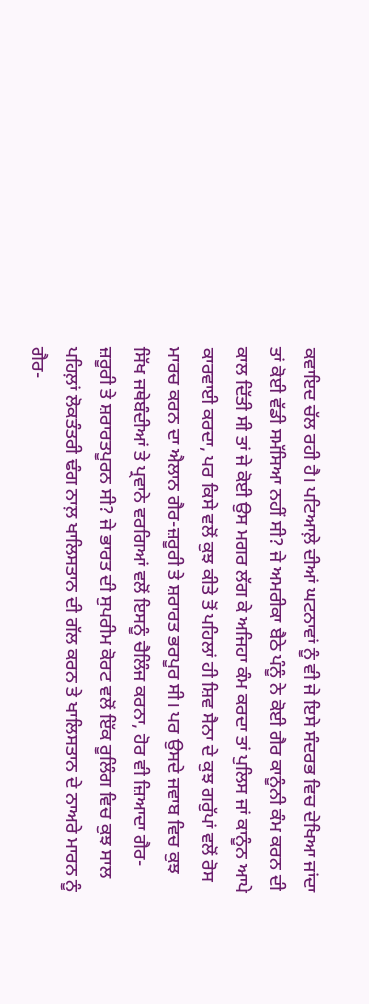ਕਵਾਇਦ ਚੱਲ ਰਹੀ ਹੈ। ਪਟਿਆਲ਼ੇ ਦੀਆਂ ਘਟਨਾਵਾਂ ਨੂੰ ਵੀ ਜੇ ਇਸੇ ਸੰਦਰਭ ਵਿਚ ਦੇਖਿਆ ਜਾਂਦਾ ਤਾਂ ਕੋਈ ਵੱਡੀ ਸਮੱਸਿਆ ਨਹੀਂ ਸੀ? ਜੇ ਅਮਰੀਕਾ ਬੈਠੇ ਪੰਨੂੰ ਨੇ ਕੋਈ ਗੈਰ ਕਾਨੂੰਨੀ ਕੰਮ ਕਰਨ ਦੀ ਕਾਲ ਦਿੱਤੀ ਸੀ ਤਾਂ ਜੇ ਕੋਈ ਉਸ ਮਗਰ ਲੱਗ ਕੇ ਅਜਿਹਾ ਕੰਮ ਕਰਦਾ ਤਾਂ ਪੁਲਿਸ ਜਾਂ ਕਾਨੂੰਨ ਆਪੇ ਕਾਰਵਾਈ ਕਰਦਾ, ਪਰ ਕਿਸੇ ਵਲੋਂ ਕੁਝ ਕੀਤੇ ਤੋਂ ਪਹਿਲਾਂ ਹੀ ਸ਼ਿਵ ਸੈਨਾ ਦੇ ਕੁਝ ਗਰੁੱਪਾਂ ਵਲੋਂ ਰੋਸ ਮਾਰਚ ਕਰਨ ਦਾ ਐਲਾਨ ਗੈਰ-ਜ਼ਰੂਰੀ ਤੇ ਸ਼ਰਾਰਤ ਭਰਪੂਰ ਸੀ। ਪਰ ਉਸਦੇ ਜਵਾਬ ਵਿਚ ਕੁਝ ਸਿੱਖ ਜਥੇਬੰਦੀਆਂ ਤੇ ਪ੍ਰਵਾਨੇ ਵਰਗਿਆਂ ਵਲੋਂ ਇਸਨੂੰ ਚੈਲਿੰਜ ਕਰਨਾ, ਹੋਰ ਵੀ ਜ਼ਿਆਦਾ ਗੈਰ-ਜ਼ਰੂਰੀ ਤੇ ਸ਼ਰਾਰਤਪੂਰਨ ਸੀ? ਜੇ ਭਾਰਤ ਦੀ ਸੁਪਰੀਮ ਕੋਰਟ ਵਲੋਂ ਇੱਕ ਰੂਲਿੰਗ ਵਿਚ ਕੁਝ ਸਾਲ ਪਹਿਲ਼ਾਂ ਲੋਕਤੰਤਰੀ ਢੰਗ ਨਾਲ਼ ਖਾਲਿਸਤਾਨ ਦੀ ਗੱਲ ਕਰਨ ਤੇ ਖਾਲਿਸਤਾਨ ਦੇ ਨਾਅਰੇ ਮਾਰਨ ਨੂੰ ਗੈਰ-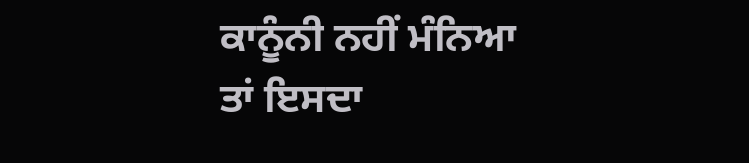ਕਾਨੂੰਨੀ ਨਹੀਂ ਮੰਨਿਆ ਤਾਂ ਇਸਦਾ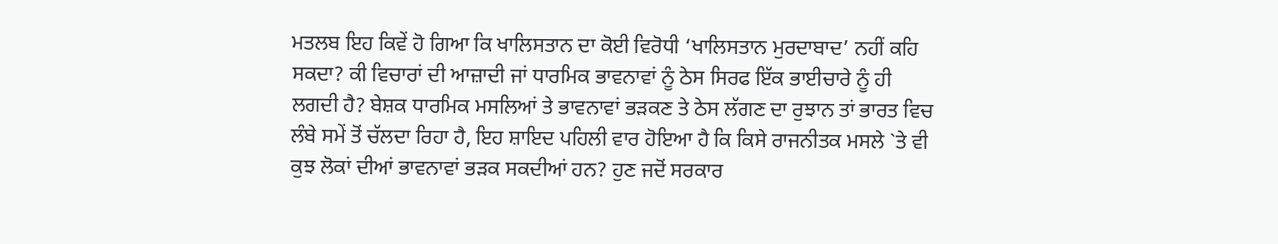ਮਤਲਬ ਇਹ ਕਿਵੇਂ ਹੋ ਗਿਆ ਕਿ ਖਾਲਿਸਤਾਨ ਦਾ ਕੋਈ ਵਿਰੋਧੀ ‘ਖਾਲਿਸਤਾਨ ਮੁਰਦਾਬਾਦ’ ਨਹੀਂ ਕਹਿ ਸਕਦਾ? ਕੀ ਵਿਚਾਰਾਂ ਦੀ ਆਜ਼ਾਦੀ ਜਾਂ ਧਾਰਮਿਕ ਭਾਵਨਾਵਾਂ ਨੂੰ ਠੇਸ ਸਿਰਫ ਇੱਕ ਭਾਈਚਾਰੇ ਨੂੰ ਹੀ ਲਗਦੀ ਹੈ? ਬੇਸ਼ਕ ਧਾਰਮਿਕ ਮਸਲਿਆਂ ਤੇ ਭਾਵਨਾਵਾਂ ਭੜਕਣ ਤੇ ਠੇਸ ਲੱਗਣ ਦਾ ਰੁਝਾਨ ਤਾਂ ਭਾਰਤ ਵਿਚ ਲੰਬੇ ਸਮੇਂ ਤੋਂ ਚੱਲਦਾ ਰਿਹਾ ਹੈ, ਇਹ ਸ਼ਾਇਦ ਪਹਿਲੀ ਵਾਰ ਹੋਇਆ ਹੈ ਕਿ ਕਿਸੇ ਰਾਜਨੀਤਕ ਮਸਲੇ `ਤੇ ਵੀ ਕੁਝ ਲੋਕਾਂ ਦੀਆਂ ਭਾਵਨਾਵਾਂ ਭੜਕ ਸਕਦੀਆਂ ਹਨ? ਹੁਣ ਜਦੋਂ ਸਰਕਾਰ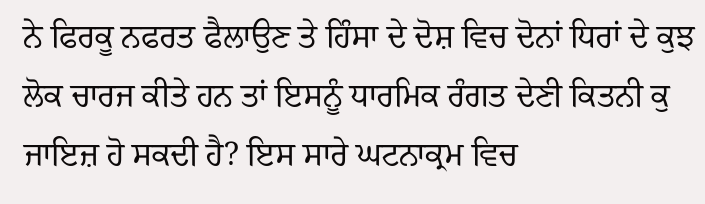ਨੇ ਫਿਰਕੂ ਨਫਰਤ ਫੈਲਾਉਣ ਤੇ ਹਿੰਸਾ ਦੇ ਦੋਸ਼ ਵਿਚ ਦੋਨਾਂ ਧਿਰਾਂ ਦੇ ਕੁਝ ਲੋਕ ਚਾਰਜ ਕੀਤੇ ਹਨ ਤਾਂ ਇਸਨੂੰ ਧਾਰਮਿਕ ਰੰਗਤ ਦੇਣੀ ਕਿਤਨੀ ਕੁ ਜਾਇਜ਼ ਹੋ ਸਕਦੀ ਹੈ? ਇਸ ਸਾਰੇ ਘਟਨਾਕ੍ਰਮ ਵਿਚ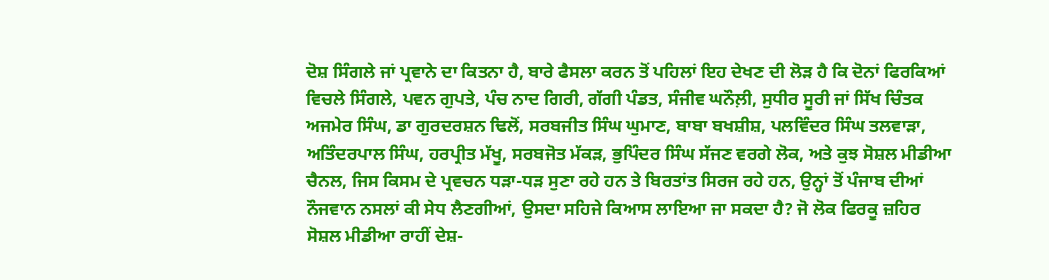ਦੋਸ਼ ਸਿੰਗਲੇ ਜਾਂ ਪ੍ਰਵਾਨੇ ਦਾ ਕਿਤਨਾ ਹੈ, ਬਾਰੇ ਫੈਸਲਾ ਕਰਨ ਤੋਂ ਪਹਿਲਾਂ ਇਹ ਦੇਖਣ ਦੀ ਲੋੜ ਹੈ ਕਿ ਦੋਨਾਂ ਫਿਰਕਿਆਂ ਵਿਚਲੇ ਸਿੰਗਲੇ, ਪਵਨ ਗੁਪਤੇ, ਪੰਚ ਨਾਦ ਗਿਰੀ, ਗੱਗੀ ਪੰਡਤ, ਸੰਜੀਵ ਘਨੌਲ਼ੀ, ਸੁਧੀਰ ਸੂਰੀ ਜਾਂ ਸਿੱਖ ਚਿੰਤਕ ਅਜਮੇਰ ਸਿੰਘ, ਡਾ ਗੁਰਦਰਸ਼ਨ ਢਿਲੋਂ, ਸਰਬਜੀਤ ਸਿੰਘ ਘੁਮਾਣ, ਬਾਬਾ ਬਖਸ਼ੀਸ਼, ਪਲਵਿੰਦਰ ਸਿੰਘ ਤਲਵਾੜਾ, ਅਤਿੰਦਰਪਾਲ ਸਿੰਘ, ਹਰਪ੍ਰੀਤ ਮੱਖੂ, ਸਰਬਜੋਤ ਮੱਕੜ, ਭੁਪਿੰਦਰ ਸਿੰਘ ਸੱਜਣ ਵਰਗੇ ਲੋਕ, ਅਤੇ ਕੁਝ ਸੋਸ਼ਲ ਮੀਡੀਆ ਚੈਨਲ, ਜਿਸ ਕਿਸਮ ਦੇ ਪ੍ਰਵਚਨ ਧੜਾ-ਧੜ ਸੁਣਾ ਰਹੇ ਹਨ ਤੇ ਬਿਰਤਾਂਤ ਸਿਰਜ ਰਹੇ ਹਨ, ਉਨ੍ਹਾਂ ਤੋਂ ਪੰਜਾਬ ਦੀਆਂ ਨੌਜਵਾਨ ਨਸਲਾਂ ਕੀ ਸੇਧ ਲੈਣਗੀਆਂ, ਉਸਦਾ ਸਹਿਜੇ ਕਿਆਸ ਲਾਇਆ ਜਾ ਸਕਦਾ ਹੈ? ਜੋ ਲੋਕ ਫਿਰਕੂ ਜ਼ਹਿਰ ਸੋਸ਼ਲ ਮੀਡੀਆ ਰਾਹੀਂ ਦੇਸ਼-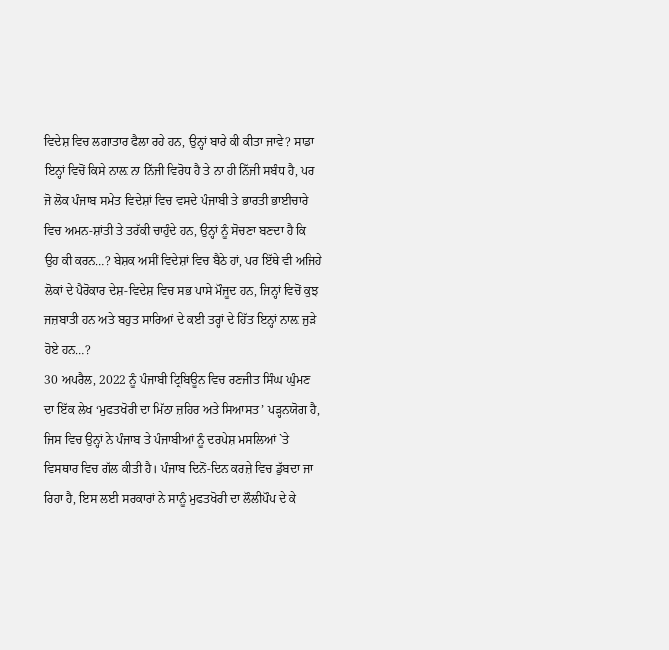ਵਿਦੇਸ਼ ਵਿਚ ਲਗਾਤਾਰ ਫੈਲਾ ਰਹੇ ਹਨ, ਉਨ੍ਹਾਂ ਬਾਰੇ ਕੀ ਕੀਤਾ ਜਾਵੇ? ਸਾਡਾ ਇਨ੍ਹਾਂ ਵਿਚੋਂ ਕਿਸੇ ਨਾਲ਼ ਨਾ ਨਿੱਜੀ ਵਿਰੋਧ ਹੈ ਤੇ ਨਾ ਹੀ ਨਿੱਜੀ ਸਬੰਧ ਹੈ, ਪਰ ਜੋ ਲੋਕ ਪੰਜਾਬ ਸਮੇਤ ਵਿਦੇਸ਼ਾਂ ਵਿਚ ਵਸਦੇ ਪੰਜਾਬੀ ਤੇ ਭਾਰਤੀ ਭਾਈਚਾਰੇ ਵਿਚ ਅਮਨ-ਸ਼ਾਂਤੀ ਤੇ ਤਰੱਕੀ ਚਾਹੁੰਦੇ ਹਨ, ਉਨ੍ਹਾਂ ਨੂੰ ਸੋਚਣਾ ਬਣਦਾ ਹੈ ਕਿ ਉਹ ਕੀ ਕਰਨ…? ਬੇਸ਼ਕ ਅਸੀਂ ਵਿਦੇਸ਼ਾਂ ਵਿਚ ਬੈਠੇ ਹਾਂ, ਪਰ ਇੱਥੇ ਵੀ ਅਜਿਹੇ ਲੋਕਾਂ ਦੇ ਪੈਰੋਕਾਰ ਦੇਸ਼-ਵਿਦੇਸ਼ ਵਿਚ ਸਭ ਪਾਸੇ ਮੌਜੂਦ ਹਨ, ਜਿਨ੍ਹਾਂ ਵਿਚੋਂ ਕੁਝ ਜਜ਼ਬਾਤੀ ਹਨ ਅਤੇ ਬਹੁਤ ਸਾਰਿਆਂ ਦੇ ਕਈ ਤਰ੍ਹਾਂ ਦੇ ਹਿੱਤ ਇਨ੍ਹਾਂ ਨਾਲ਼ ਜੁੜੇ ਹੋਏ ਹਨ…?
30 ਅਪਰੈਲ, 2022 ਨੂੰ ਪੰਜਾਬੀ ਟ੍ਰਿਬਿਊਨ ਵਿਚ ਰਣਜੀਤ ਸਿੰਘ ਘੁੰਮਣ ਦਾ ਇੱਕ ਲੇਖ ‘ਮੁਫਤਖੋਰੀ ਦਾ ਮਿੱਠਾ ਜ਼ਹਿਰ ਅਤੇ ਸਿਆਸਤ’ ਪੜ੍ਹਨਯੋਗ ਹੈ, ਜਿਸ ਵਿਚ ਉਨ੍ਹਾਂ ਨੇ ਪੰਜਾਬ ਤੇ ਪੰਜਾਬੀਆਂ ਨੂੰ ਦਰਪੇਸ਼ ਮਸਲਿਆਂ `ਤੇ ਵਿਸਥਾਰ ਵਿਚ ਗੱਲ ਕੀਤੀ ਹੈ। ਪੰਜਾਬ ਦਿਨੋਂ-ਦਿਨ ਕਰਜ਼ੇ ਵਿਚ ਡੁੱਬਦਾ ਜਾ ਰਿਹਾ ਹੈ, ਇਸ ਲਈ ਸਰਕਾਰਾਂ ਨੇ ਸਾਨੂੰ ਮੁਫਤਖੋਰੀ ਦਾ ਲੌਲੀਪੌਪ ਦੇ ਕੇ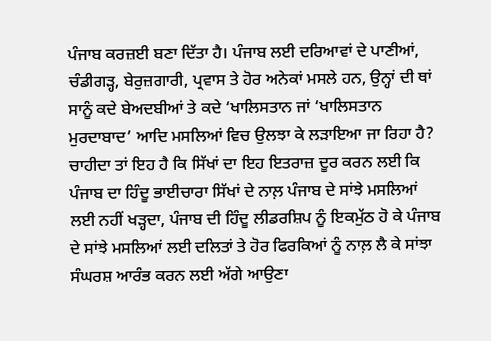ਪੰਜਾਬ ਕਰਜ਼ਈ ਬਣਾ ਦਿੱਤਾ ਹੈ। ਪੰਜਾਬ ਲਈ ਦਰਿਆਵਾਂ ਦੇ ਪਾਣੀਆਂ, ਚੰਡੀਗੜ੍ਹ, ਬੇਰੁਜ਼ਗਾਰੀ, ਪ੍ਰਵਾਸ ਤੇ ਹੋਰ ਅਨੇਕਾਂ ਮਸਲੇ ਹਨ, ਉਨ੍ਹਾਂ ਦੀ ਥਾਂ ਸਾਨੂੰ ਕਦੇ ਬੇਅਦਬੀਆਂ ਤੇ ਕਦੇ ‘ਖਾਲਿਸਤਾਨ ਜਾਂ ‘ਖਾਲਿਸਤਾਨ ਮੁਰਦਾਬਾਦ’ ਆਦਿ ਮਸਲਿਆਂ ਵਿਚ ਉਲਝਾ ਕੇ ਲੜਾਇਆ ਜਾ ਰਿਹਾ ਹੈ? ਚਾਹੀਦਾ ਤਾਂ ਇਹ ਹੈ ਕਿ ਸਿੱਖਾਂ ਦਾ ਇਹ ਇਤਰਾਜ਼ ਦੂਰ ਕਰਨ ਲਈ ਕਿ ਪੰਜਾਬ ਦਾ ਹਿੰਦੂ ਭਾਈਚਾਰਾ ਸਿੱਖਾਂ ਦੇ ਨਾਲ਼ ਪੰਜਾਬ ਦੇ ਸਾਂਝੇ ਮਸਲਿਆਂ ਲਈ ਨਹੀਂ ਖੜ੍ਹਦਾ, ਪੰਜਾਬ ਦੀ ਹਿੰਦੂ ਲੀਡਰਸ਼ਿਪ ਨੂੰ ਇਕਮੁੱਠ ਹੋ ਕੇ ਪੰਜਾਬ ਦੇ ਸਾਂਝੇ ਮਸਲਿਆਂ ਲਈ ਦਲਿਤਾਂ ਤੇ ਹੋਰ ਫਿਰਕਿਆਂ ਨੂੰ ਨਾਲ਼ ਲੈ ਕੇ ਸਾਂਝਾ ਸੰਘਰਸ਼ ਆਰੰਭ ਕਰਨ ਲਈ ਅੱਗੇ ਆਉਣਾ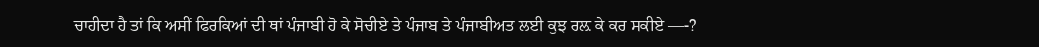ਚਾਹੀਦਾ ਹੈ ਤਾਂ ਕਿ ਅਸੀਂ ਫਿਰਕਿਆਂ ਦੀ ਥਾਂ ਪੰਜਾਬੀ ਹੋ ਕੇ ਸੋਚੀਏ ਤੇ ਪੰਜਾਬ ਤੇ ਪੰਜਾਬੀਅਤ ਲਈ ਕੁਝ ਰਲ਼ ਕੇ ਕਰ ਸਕੀਏ —-?